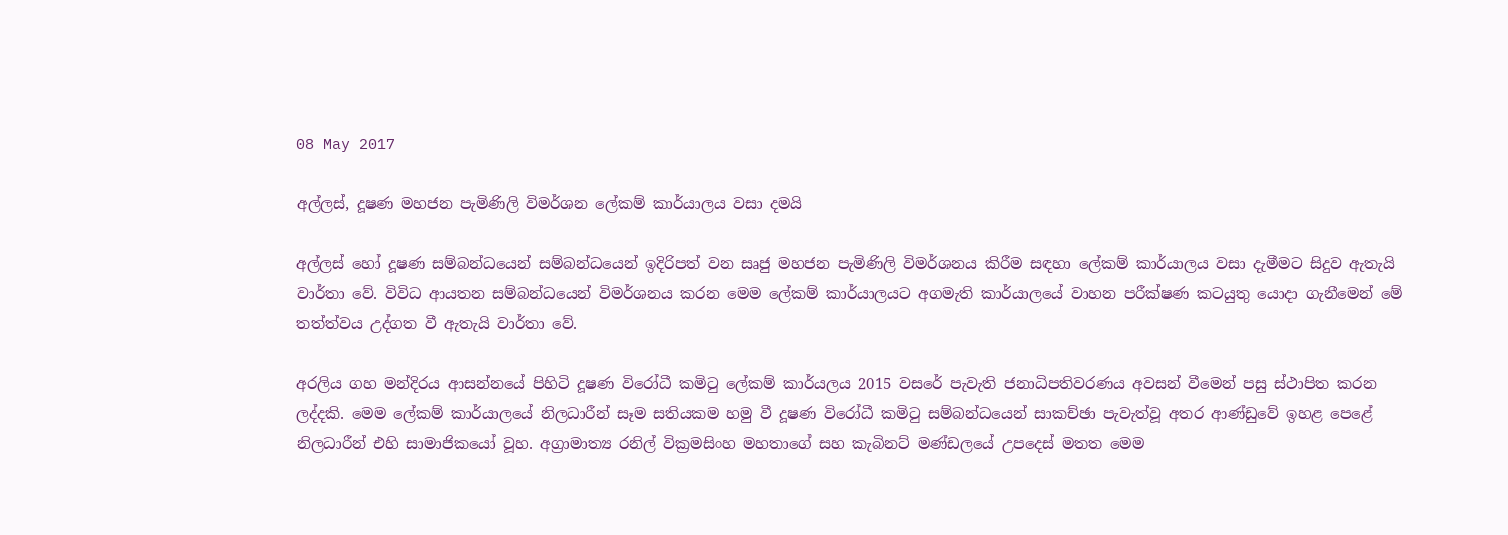08 May 2017

අල්ලස්, දූෂණ මහජන පැමිණිලි විමර්ශන ලේකම් කාර්යාලය වසා දමයි

අල්ලස් හෝ දූෂණ සම්බන්ධයෙන් සම්බන්ධයෙන් ඉදිරිපත් වන සෘජු මහජන පැමිණිලි විමර්ශනය කිරීම සඳහා ලේකම් කාර්යාලය වසා දැමීමට සිදුව ඇතැයි වාර්තා වේ. විවිධ ආයතන සම්බන්ධයෙන් විමර්ශනය කරන මෙම ලේකම් කාර්යාලයට අගමැති කාර්යාලයේ වාහන පරීක්ෂණ කටයුතු යොදා ගැනීමෙන් මේ තත්ත්වය උද්ගත වී ඇතැයි වාර්තා වේ.

අරලිය ගහ මන්දිරය ආසන්නයේ පිහිටි දූෂණ විරෝධී කමිටු ලේකම් කාර්යලය 2015 වසරේ පැවැති ජනාධිපතිවරණය අවසන් වීමෙන් පසු ස්ථාපිත කරන ලද්දකි. මෙම ලේකම් කාර්යාලයේ නිලධාරීන් සෑම සතියකම හමු වී දූෂණ විරෝධී කමිටු සම්බන්ධයෙන් සාකච්ඡා පැවැත්වූ අතර ආණ්ඩුවේ ඉහළ පෙළේ නිලධාරීන් එහි සාමාජිකයෝ වූහ. අග්‍රාමාත්‍ය රනිල් වික්‍රමසිංහ මහතාගේ සහ කැබිනට් මණ්ඩලයේ උපදෙස් මතත මෙම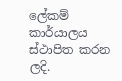ලේකම් කාර්යාලය ස්ථාපිත කරන ලදි.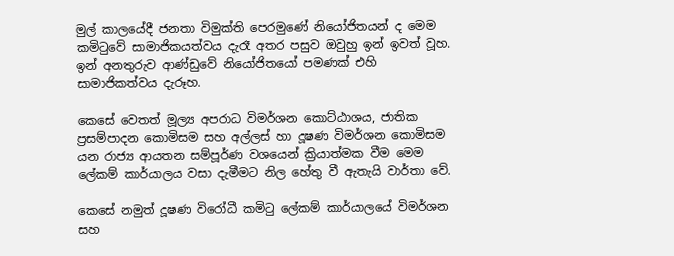මුල් කාලයේදී ජනතා විමුක්ති පෙරමුණේ නියෝජිතයන් ද මෙම කමිටුවේ සාමාජිකයත්වය දැරෑ අතර පසුව ඔවුහු ඉන් ඉවත් වූහ. ඉන් අනතුරුව ආණ්ඩුවේ නියෝජිතයෝ පමණක් එහි සාමාජිකත්වය දැරූහ.

කෙසේ වෙතත් මූල්‍ය අපරාධ විමර්ශන කොට්ඨාශය, ජාතික ප්‍රසම්පාදන කොමිසම සහ අල්ලස් හා දූෂණ විමර්ශන කොමිසම යන රාජ්‍ය ආයතන සම්පූර්ණ වශයෙන් ක්‍රියාත්මක වීම මෙම ලේකම් කාර්යාලය වසා දැමීමට නිල හේතු වී ඇතැයි වාර්තා වේ.

කෙසේ නමුත් දූෂණ විරෝධී කමිටු ලේකම් කාර්යාලයේ විමර්ශන සහ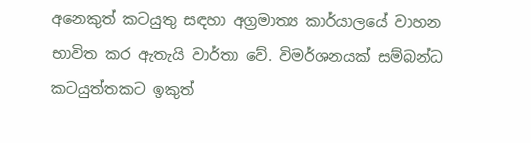අනෙකුත් කටයුතු සඳහා අග්‍රමාත්‍ය කාර්යාලයේ වාහන භාවිත කර ඇතැයි වාර්තා වේ. විමර්ශනයක් සම්බන්ධ කටයුත්තකට ඉකුත්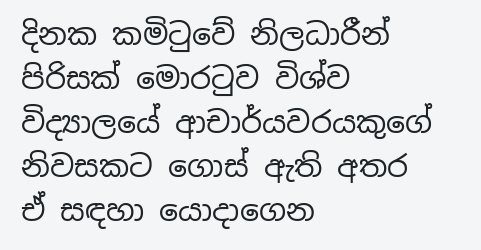දිනක කමිටුවේ නිලධාරීන් පිරිසක් මොරටුව විශ්ව විද්‍යාලයේ ආචාර්යවරයකුගේ නිවසකට ගොස් ඇති අතර ඒ සඳහා යොදාගෙන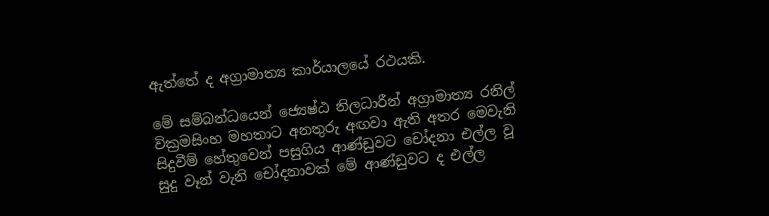ඇත්තේ ද අග්‍රාමාත්‍ය කාර්යාලයේ රථයකි.

මේ සම්බන්ධයෙන් ජ්‍යෙෂ්ඨ නිලධාරීන් අග්‍රාමාත්‍ය රනිල් වික්‍රමසිංහ මහතාට අනතුරු අඟවා ඇති අතර මෙවැනි සිදුවීම් හේතුවෙන් පසුගිය ආණ්ඩුවට චෝදනා එල්ල වූ සුදු වෑන් වැනි චෝදනාවක් මේ ආණ්ඩුවට ද එල්ල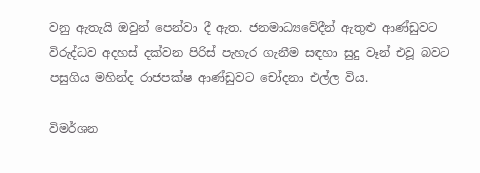වනු ඇතැයි ඔවුන් පෙන්වා දී ඇත. ජනමාධ්‍යවේදීන් ඇතුළු ආණ්ඩුවට විරුද්ධව අදහස් දක්වන පිරිස් පැහැර ගැනීම සඳහා සුදු වෑන් එවූ බවට පසුගිය මහින්ද රාජපක්ෂ ආණ්ඩුවට චෝදනා එල්ල විය.

විමර්ශන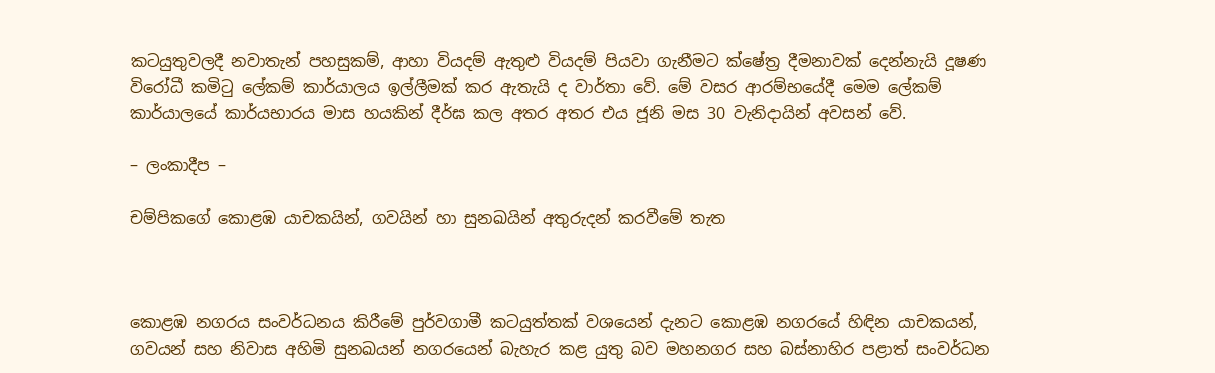කටයුතුවලදී නවාතැන් පහසුකම්, ආහා වියදම් ඇතුළු වියදම් පියවා ගැනීමට ක්ෂේත්‍ර දීමනාවක් දෙන්නැයි දූෂණ විරෝධී කමිටු ලේකම් කාර්යාලය ඉල්ලීමක් කර ඇතැයි ද වාර්තා වේ. මේ වසර ආරම්භයේදී මෙම ලේකම් කාර්යාලයේ කාර්යභාරය මාස හයකින් දීර්ඝ කල අතර අතර එය ජූනි මස 30 වැනිදායින් අවසන් වේ.

– ලංකාදීප –

චම්පිකගේ කොළඹ යාචකයින්, ගවයින් හා සුනඛයින් අතුරුදන් කරවීමේ තැත



කොළඹ නගරය සංවර්ධනය කිරීමේ පුර්වගාමී කටයුත්තක් වශයෙන් දැනට කොළඹ නගරයේ හිඳින යාචකයන්, ගවයන් සහ නිවාස අහිමි සුනඛයන් නගරයෙන් බැහැර කළ යුතු බව මහනගර සහ බස්නාහිර පළාත් සංවර්ධන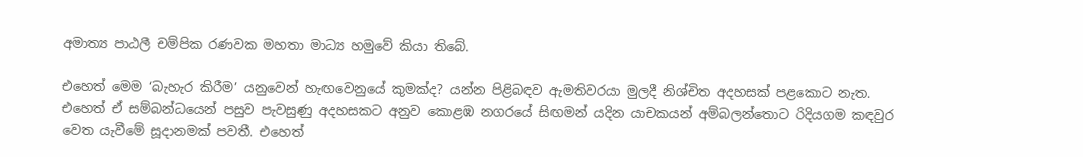අමාත්‍ය පාඨලී චම්පික රණවක මහතා මාධ්‍ය හමුවේ කියා තිබේ.

එහෙත් මෙම ‘බැහැර කිරීම’ යනුවෙන් හැඟවෙනුයේ කුමක්ද? යන්න පිළිබඳව ඇමතිවරයා මුලදී නිශ්චිත අදහසක් පළකොට නැත. එහෙත් ඒ සම්බන්ධයෙන් පසුව පැවසුණු අදහසකට අනුව කොළඹ නගරයේ සිඟමන් යදින යාචකයන් අම්බලන්තොට රිදියගම කඳවුර වෙත යැවීමේ සූදානමක් පවතී. එහෙත්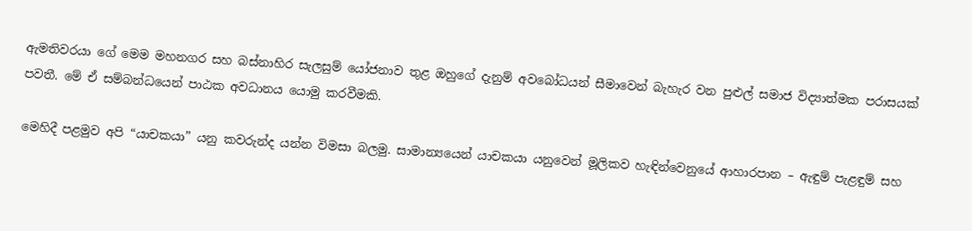ඇමතිවරයා ගේ මෙම මහනගර සහ බස්නාහිර සැලසුම් යෝජනාව තුළ ඔහුගේ දැනුම් අවබෝධයන් සීමාවෙන් බැහැර වන පුළුල් සමාජ විද්‍යාත්මක පරාසයක් පවතී. මේ ඒ සම්බන්ධයෙන් පාඨක අවධානය යොමු කරවීමකි.

මෙහිදී පළමුව අපි “යාචකයා” යනු කවරුන්ද යන්න විමසා බලමු. සාමාන්‍යයෙන් යාචකයා යනුවෙන් මූලිකව හැඳින්වෙනුයේ ආහාරපාන – ඇඳුම් පැළඳුම් සහ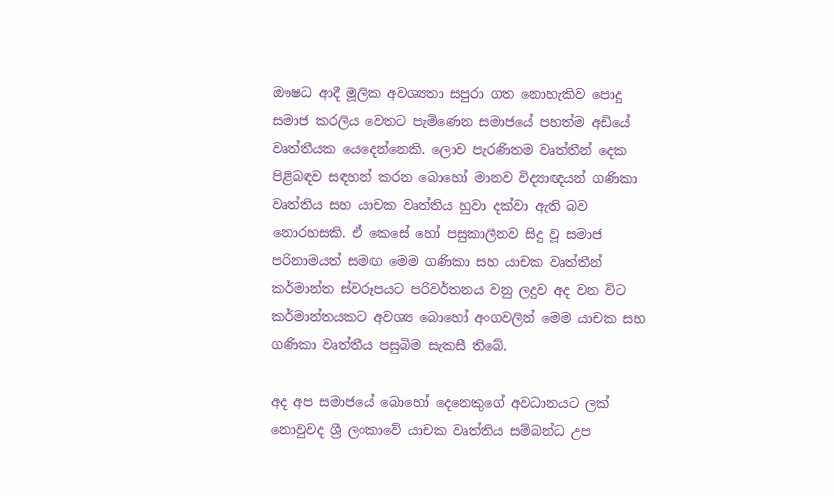ඖෂධ ආදී මූලික අවශ්‍යතා සපුරා ගත නොහැකිව පොදු සමාජ කරලිය වෙත‍ට පැමිණෙන සමාජයේ පහත්ම අඩියේ වෘත්තීයක යෙදෙන්නෙකි. ලොව පැරණිතම වෘත්තීන් දෙක පිළිබඳව සඳහන් කරන බොහෝ මානව විද්‍යාඥයන් ගණිකා වෘත්තිය සහ යාචක වෘත්තිය හුවා දක්වා ඇති බව නොරහසකි. ඒ කෙසේ හෝ පසුකාලීනව සිදු වූ සමාජ පරිනාමයත් සමඟ මෙම ගණිකා සහ යාචක වෘත්තීන් කර්මාන්ත ස්වරූපයට පරිවර්තනය වනු ලදුව අද වන විට කර්මාන්තයකට අවශ්‍ය බොහෝ අංගවලින් මෙම යාචක සහ ගණිකා වෘත්තීය පසුබිම සැකසී තිබේ.

අද අප සමාජයේ බොහෝ දෙනෙකුගේ අවධානයට ලක් නොවුවද ශ්‍රී ලංකාවේ යාචක වෘත්තිය සම්බන්ධ උප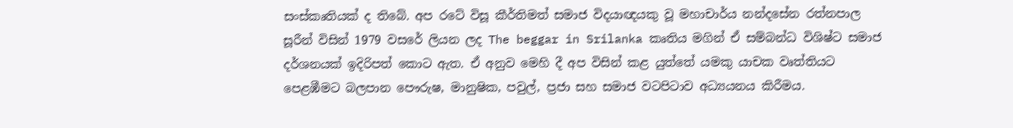සංස්කෘතියක් ද තිබේ. අප ‍රටේ විසූ කීර්තිමත් සමාජ විදයාඥයකු වූ මහාචාර්ය නන්දසේන රත්නපාල සූරීන් විසින් 1979 වසරේ ලියන ලද The beggar in Srilanka කෘතිය මගින් ඒ සම්බන්ධ විශිෂ්ට සමාජ දර්ශනයක් ඉදිරිපත් කොට ඇත. ඒ අනුව මෙහි දී අප විසින් කළ යුත්තේ යමකු යාචක වෘත්තියට පෙළඹීමට බලපාන පෞරුෂ, මානුෂික, පවුල්, ප්‍රජා සහ සමාජ වටපිටාව අධ්‍යයනය කිරීමය.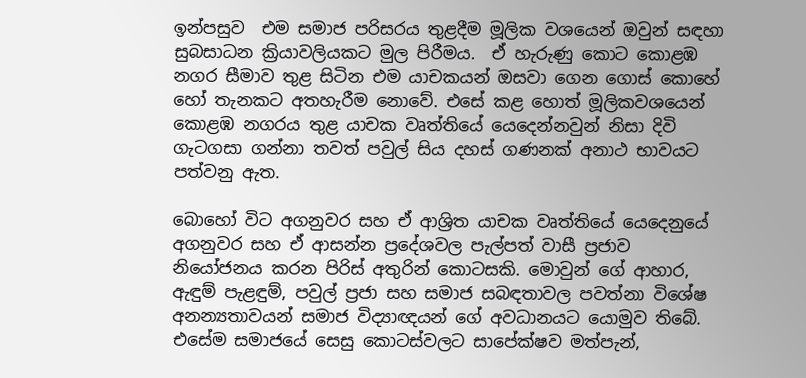ඉන්පසුව  එම සමාජ පරිසරය තුළදීම මූලික වශයෙන් ඔවුන් සඳහා සුබසාධන ක්‍රියාවලියකට මුල පිරීමය.  ඒ හැරුණු කොට කොළඹ නගර සීමාව තුළ සිටින එම යාචකයන් ඔසවා ගෙන ගොස් කොහේ හෝ තැනකට අතහැරීම නොවේ. එසේ කළ හොත් මූලිකවශයෙන් කොළඹ නගරය තුළ යාචක වෘත්තියේ යෙදෙන්නවුන් නිසා දිවි ගැටගසා ගන්නා තවත් පවුල් සිය දහස් ගණනක් අනාථ භාවයට පත්වනු ඇත.

බොහෝ විට අගනුවර සහ ඒ ආශ්‍රිත යාචක වෘත්තියේ යෙදෙනුයේ අගනුවර සහ ඒ ආසන්න ප්‍රදේශවල පැල්පත් වාසී ප්‍රජාව නියෝජනය කරන පිරිස් අතුරින් කොටසකි. මොවුන් ගේ ආහාර, ඇඳුම් පැළඳුම්, පවුල් ප්‍රජා සහ සමාජ සබඳතාවල පවත්නා විශේෂ අනන්‍යතාවයන් සමාජ විද්‍යාඥයන් ගේ අවධානයට යොමුව තිබේ. එසේම සමාජයේ සෙසු කොටස්වලට සාපේක්ෂව මත්පැන්,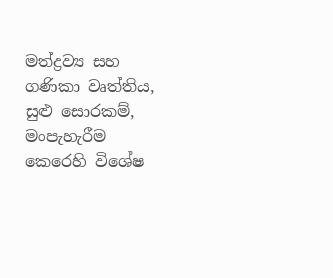මත්ද්‍රව්‍ය සහ ගණිකා වෘත්තිය, සුළු සොරකම්, මංපැහැරීම කෙරෙහි විශේෂ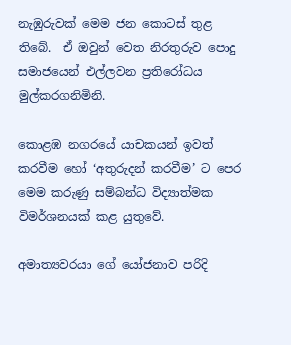නැඹුරුවක් මෙම ජන කොටස් තුළ තිබේ.  ඒ ඔවුන් වෙත නිරතුරුව පොදු සමාජයෙන් එල්ලවන ප්‍රතිරෝධය මුල්කරගනිමිනි.

කොළඹ නගරයේ යාචකයන් ඉවත් කරවීම හෝ ‘අතුරුදන් කරවීම’ ට පෙර මෙම කරුණු සම්බන්ධ විද්‍යාත්මක විමර්ශනයක් කළ යුතුවේ.

අමාත්‍යවරයා ගේ යෝජනාව පරිදි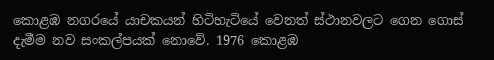කොළඹ නගරයේ යාචකයන් හිටිහැටියේ වෙනත් ස්ථානවලට ගෙන ගොස් දැමීම නව සංකල්පයක් නොවේ. 1976 කොළඹ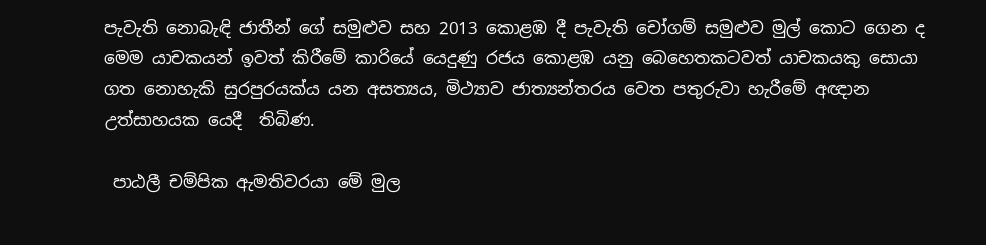පැවැති නොබැඳි ජාතීන් ගේ සමුළුව සහ 2013 කොළඹ දී පැවැති චෝගම් සමුළුව මුල් කොට ගෙන ද මෙම යාචකයන් ඉවත් කිරීමේ කාරියේ යෙදුණු රජය කොළඹ යනු බෙහෙතකටවත් යාචකයකු සොයා ගත නොහැකි සුරපුරයක්ය යන අසත්‍යය, මිථ්‍යාව ජාත්‍යන්තරය වෙත පතුරුවා හැරීමේ අඥාන උත්සාහයක යෙදී  තිබිණ.

 පාඨලී චම්පික ඇමතිවරයා මේ මුල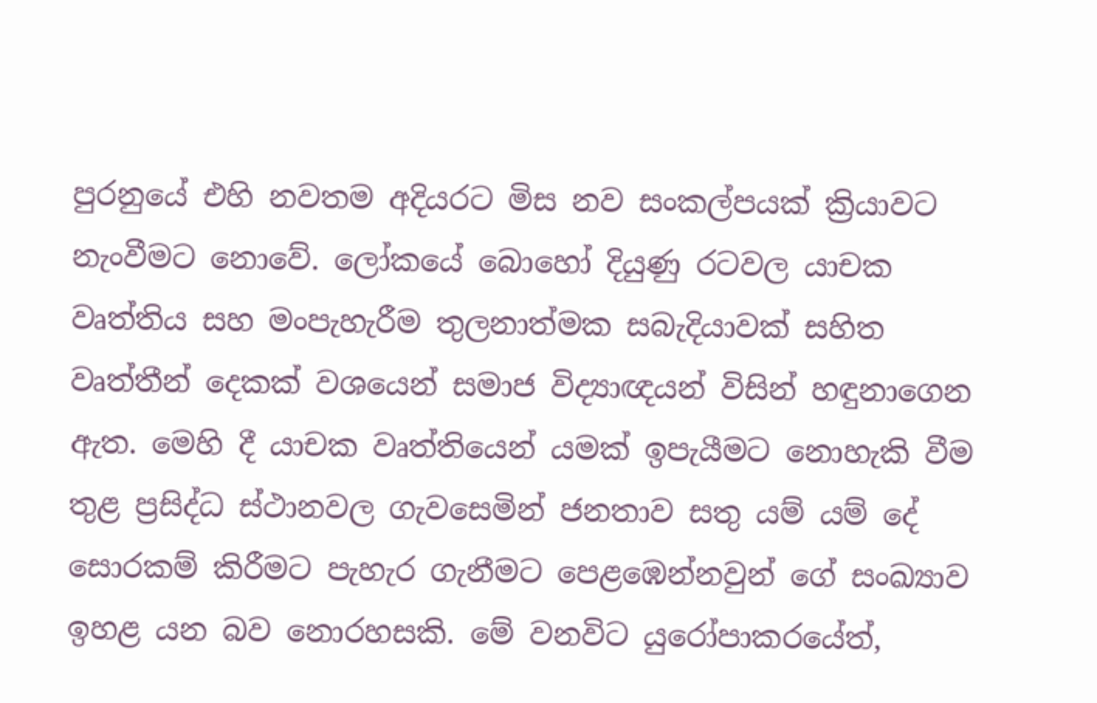පුරනුයේ එහි නවතම අදියරට මිස නව සංකල්පයක් ක්‍රියාවට නැංවීමට නොවේ. ලෝකයේ බොහෝ දියුණු රටවල යාචක වෘත්තිය සහ මංපැහැරීම තුලනාත්මක සබැදියාවක් සහිත වෘත්තීන් දෙකක් වශයෙන් සමාජ විද්‍යාඥයන් විසින් හඳුනාගෙන ඇත. මෙහි දී යාචක වෘත්තියෙන් යමක් ඉපැයීමට නොහැකි වීම තුළ ප්‍රසිද්ධ ස්ථානවල ගැවසෙමින් ජනතාව සතු යම් යම් දේ සොරකම් කිරීමට පැහැර ගැනීමට පෙළඹෙන්නවුන් ගේ සංඛ්‍යාව ඉහළ යන බව නොරහසකි. මේ වනවිට යුරෝපාකරයේත්,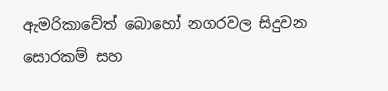ඇමරිකාවේත් බොහෝ නගරවල සිදුවන සොරකම් සහ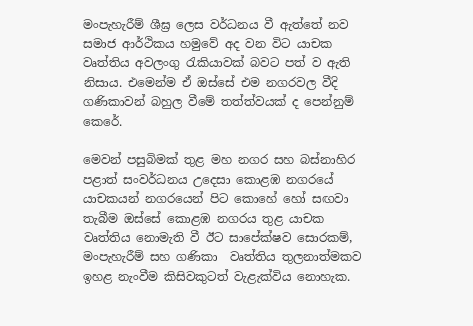මංපැහැරීම් ශීඝ්‍ර ලෙස වර්ධනය වී ඇත්තේ නව සමාජ ආර්ථිකය හමුවේ අද වන විට යාචක වෘත්තිය අවලංගු රැකියාවක් බවට පත් ව ඇති නිසාය. එමෙන්ම ඒ ඔස්සේ එම නගරවල වීදි ගණිකාවන් බහුල වීමේ තත්ත්වයක් ද පෙන්නුම් කෙරේ.

මෙවන් පසුබිමක් තුළ මහ නගර සහ බස්නාහිර පළාත් සංවර්ධනය උදෙසා කොළඹ නගරයේ යාචකයන් නගරයෙන් පිට කොහේ හෝ සඟවා තැබීම ඔස්සේ කොළඹ නගරය තුළ යාචක වෘත්තිය නොමැති වී ඊට සාපේක්ෂව සොරකම්, මංපැහැරීම් සහ ගණිකා  වෘත්තිය තුලනාත්මකව ඉහළ නැංවීම කිසිවකුටත් වැළැක්විය නොහැක.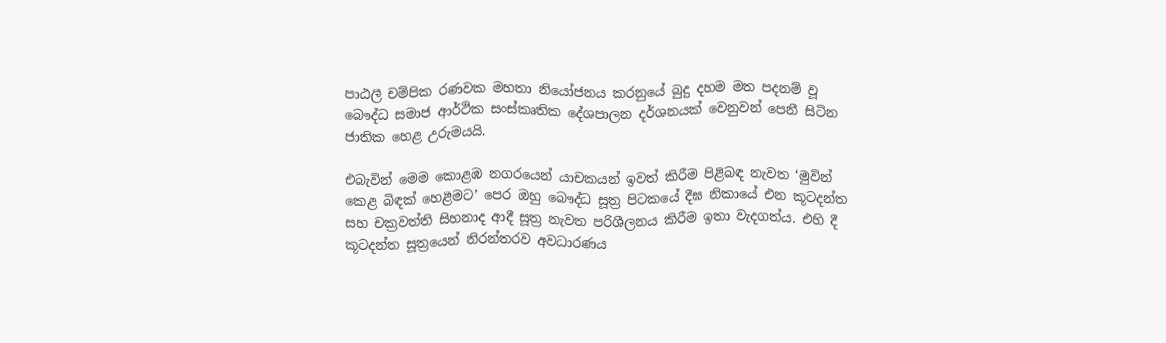පාඨලී චම්පික රණවක මහතා නියෝජනය කරනුයේ බුදු දහම මත පදනම් වූ බෞද්ධ සමාජ ආර්ථික සංස්කෘතික දේශපාලන දර්ශනයක් වෙනුවන් පෙනී සිටින ජාතික හෙළ උරුමයයි.

එබැවින් මෙම කොළඹ නගරයෙන් යාචකයන් ඉවත් කිරීම පිළිබඳ නැවත ‘මුවින් කෙළ බිඳක් හෙළීමට’ පෙර ඔහු බෞද්ධ සූත්‍ර පිටකයේ දීඝ නිකායේ එන කූටදන්ත සහ චක්‍රවත්ති සිහනාද ආදී සූත්‍ර නැවත පරිශීලනය කිරීම ඉතා වැදගත්ය. එහි දී කූටදන්ත සූත්‍රයෙන් නිරන්තරව අවධාරණය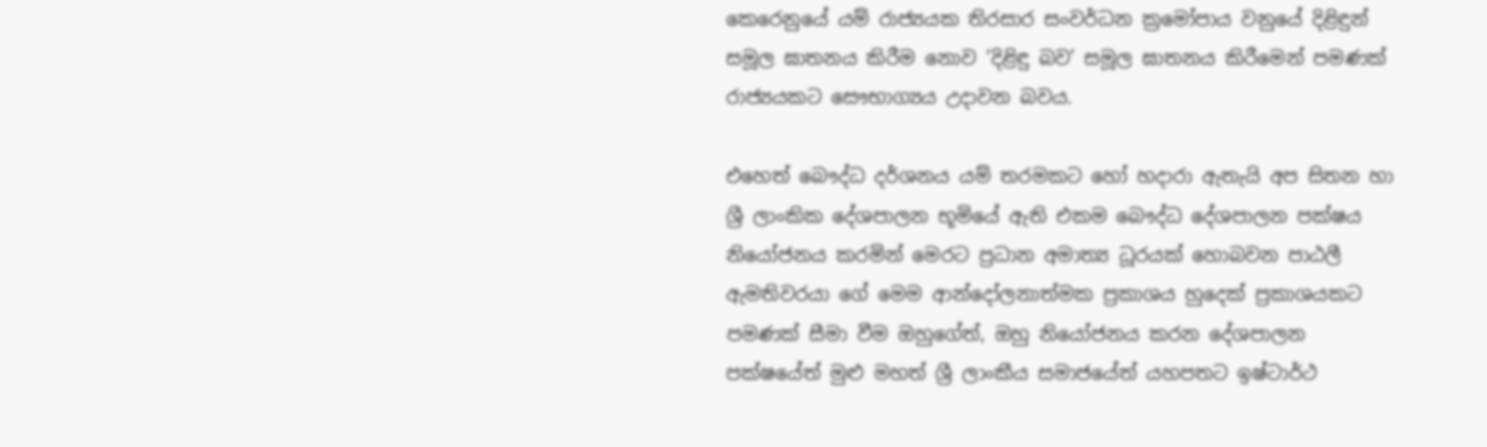කෙරෙනුයේ යම් රාජ්‍යයක තිරසාර සංවර්ධන ක්‍රමෝපාය වනුයේ දිළිඳුන් සමූල ඝාතනය කිරීම නොව ‘දිළිඳු බව’ සමූල ඝාතනය කිරීමෙන් පමණක් රාජ්‍යයකට සෞභාග්‍යය උදාවන බවය.

එහෙත් බෞද්ධ දර්ශනය යම් තරමකට හෝ හදාරා ඇතැයි අප සිතන හා ශ්‍රී ලාංකික දේශපාලන භූමියේ ඇති එකම බෞද්ධ දේශපාලන පක්ෂය නියෝජනය කරමින් මෙරට ප්‍රධාන අමාත්‍ය ධූරයක් හොබවන පාඨලී ඇමතිවරයා ගේ මෙම ආන්දෝලනාත්මක ප්‍රකාශය හුදෙක් ප්‍රකාශයකට පමණක් සීමා වීම ඔහුගේත්, ඔහු නියෝජනය කරන දේශපාලන පක්ෂයේත් මුළු මහත් ශ්‍රී ලාංකීය සමාජයේත් යහපතට ඉෂ්ටාර්ථ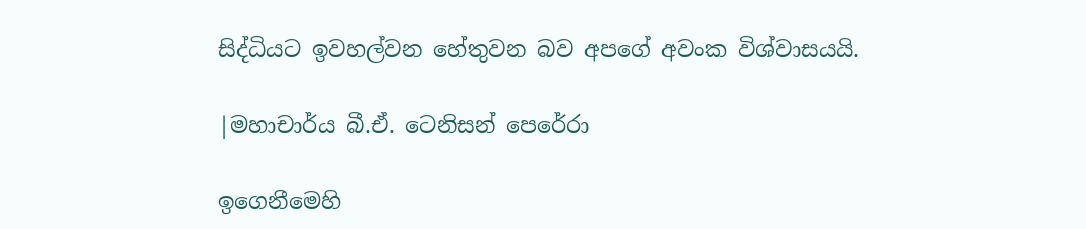සිද්ධියට ඉවහල්වන හේතුවන බව අපගේ අවංක විශ්වාසයයි.

|මහාචාර්ය බී.ඒ. ටෙනිසන් පෙරේරා

ඉගෙනීමෙහි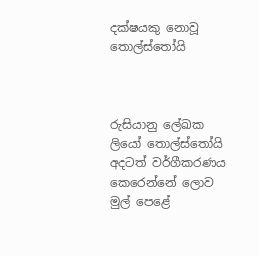දක්ෂයකු නොවූ තොල්ස්තෝයි



රුසියානු ලේඛක ලියෝ තොල්ස්තෝයි අදටත් වර්ගීකරණය කෙරෙන්නේ ලොව මුල් පෙළේ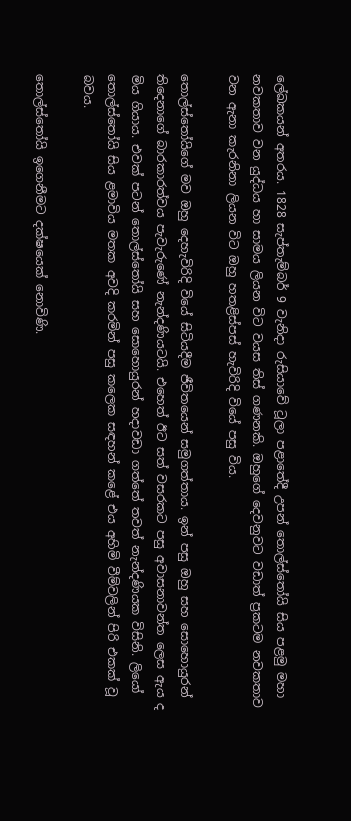ලේඛකයන් අතරය. 1828 සැප්තැම්බර් 9 වැනිදා රුසියාවේ ටූලා පළාතේදී උපන් තොල්ස්තෝයි සිය පළමු මහා නවකතාව වන යුද්ධය හා සාමය ලියන විට වයස තිස් ගණනකි. ඔහුගේ දෙවනුවට වඩාත් ප්‍රකටම නවකතාව වන ඇනා කැරනිනා ලියන විට ඔහු හතළිස්පස් හැවිරිදි වියේ පසු විය.

තොල්ස්තෝයිගේ මව ඔහු දෙහැවිරිදි වියේ සිටියදීම ජීවිතයෙන් සමුගත්තාය. ඉන් පසු ඔහු සහ සොහොයුරන් තිදෙනාගේ බාරකාරත්වය පැවැරුණේ නැන්දණියටයි. එහෙත් ඊට සත් වසරකට පසු අවාසනාවන්ත ලෙස ඇය ද මිය ගියාය. එවක් පටන් තොල්ස්තෝයි සහ සොහොයුරන් හදාවඩා ගත්තේ තවත් නැන්දණියක විසිනි. ලියෝ තොල්ස්තෝයි සිය ළමාවිය මතක අවදි කරමින් පසු කලෙක සඳහන් කළේ එය අහිමි වීම්වලින් පිරි එකක් වූ බවය.

තොල්ස්තෝයි ඉගෙනීමට දක්ෂයෙක් නොවිණි.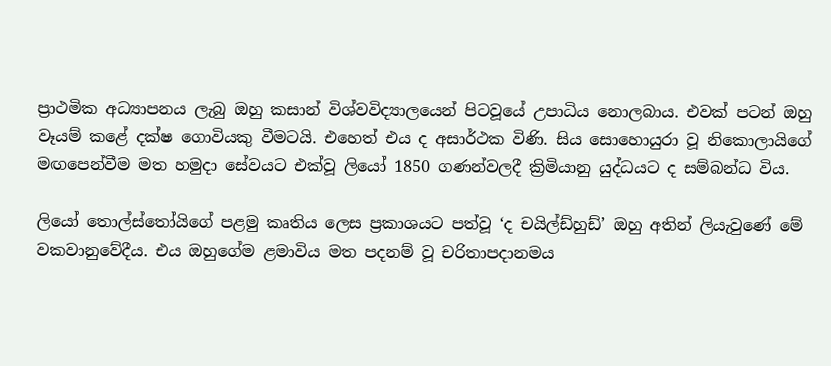ප්‍රාථමික අධ්‍යාපනය ලැබු ඔහු කසාන් විශ්වවිද්‍යාලයෙන් පිටවූයේ උපාධිය නොලබාය. එවක් පටන් ඔහු වෑයම් කළේ දක්ෂ ගොවියකු වීමටයි. එහෙත් එය ද අසාර්ථක විණි. සිය සොහොයුරා වූ නිකොලායිගේ මඟපෙන්වීම මත හමුදා සේවයට එක්වූ ලියෝ 1850 ගණන්වලදී ක්‍රිමියානු යුද්ධයට ද සම්බන්ධ විය.

ලියෝ තොල්ස්තෝයිගේ පළමු කෘතිය ලෙස ප්‍රකාශයට පත්වූ ‘ද චයිල්ඩ්හුඩ්’ ඔහු අතින් ලියැවුණේ මේ වකවානුවේදීය. එය ඔහුගේම ළමාවිය මත පදනම් වූ චරිතාපදානමය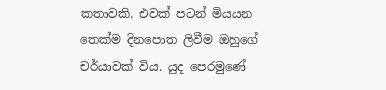කතාවකි. එවක් පටන් මියයන තෙක්ම දිනපොත ලිවීම ඔහුගේ චර්යාවක් විය. යුද පෙරමුණේ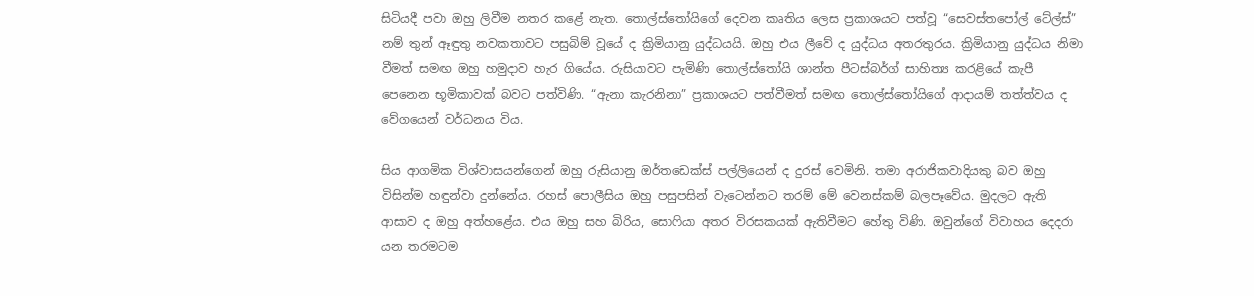සිටියදී පවා ඔහු ලිවීම නතර කළේ නැත. තොල්ස්තෝයිගේ දෙවන කෘතිය ලෙස ප්‍රකාශයට පත්වූ “සෙවස්තපෝල් ටේල්ස්” නම් තුන් ඈඳුතු නවකතාවට පසුබිම් වූයේ ද ක්‍රිමියානු යුද්ධයයි. ඔහු එය ලීවේ ද යුද්ධය අතරතුරය. ක්‍රිමියානු යුද්ධය නිමා වීමත් සමඟ ඔහු හමුදාව හැර ගියේය. රුසියාවට පැමිණි තොල්ස්තෝයි ශාන්ත පීටස්බර්ග් සාහිත්‍ය කරළියේ කැපී පෙනෙන භූමිකාවක් බවට පත්විණි. “ඇනා කැරනිනා” ප්‍රකාශයට පත්වීමත් සමඟ තොල්ස්තෝයිගේ ආදායම් තත්ත්වය ද වේගයෙන් වර්ධනය විය.

සිය ආගමික විශ්වාසයන්ගෙන් ඔහු රුසියානු ඔර්තඩෙක්ස් පල්ලියෙන් ද දුරස් වෙමිනි. තමා අරාජිකවාදියකු බව ඔහු විසින්ම හඳුන්වා දුන්නේය. රහස් පොලීසිය ඔහු පසුපසින් වැටෙන්නට තරම් මේ වෙනස්කම් බලපෑවේය. මුදලට ඇති ආසාව ද ඔහු අත්හළේය. එය ඔහු සහ බිරිය, සොෆියා අතර විරසකයක් ඇතිවීමට හේතු විණි. ඔවුන්ගේ විවාහය දෙදරා යන තරමටම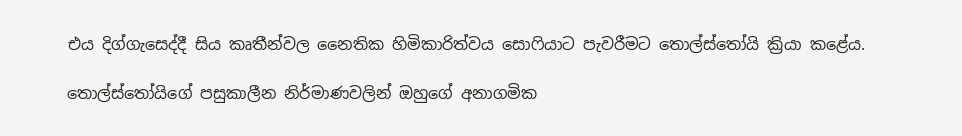එය දිග්ගැසෙද්දී සිය කෘතීන්වල නෛතික හිමිකාරිත්වය සොෆියාට පැවරීමට තොල්ස්තෝයි ක්‍රියා කළේය.

තොල්ස්තෝයිගේ පසුකාලීන නිර්මාණවලින් ඔහුගේ අනාගමික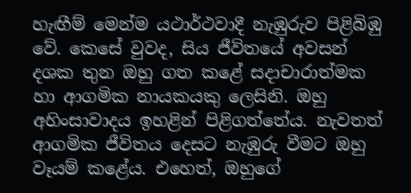හැඟීම් මෙන්ම යථාර්ථවාදී නැඹුරුව පිළිබිඹු වේ. කෙසේ වුවද, සිය ජීවිතයේ අවසන් දශක තුන ඔහු ගත කළේ සදාචාරාත්මක හා ආගමික නායකයකු ලෙසිනි. ඔහු අහිංසාවාදය ඉහළින් පිළිගත්තේය. නැවතත් ආගමික ජීවිතය දෙසට නැඹුරු වීමට ඔහු වෑයම් කළේය. එහෙත්, ඔහුගේ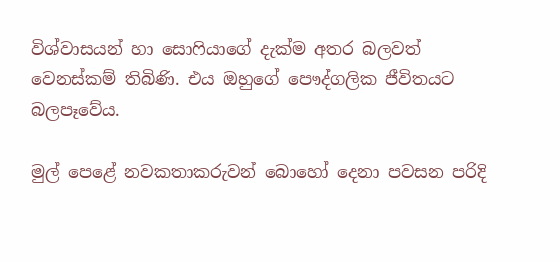විශ්වාසයන් හා සොෆියාගේ දැක්ම අතර බලවත් වෙනස්කම් තිබිණි. එය ඔහුගේ පෞද්ගලික ජීවිතයට බලපෑවේය.

මුල් පෙළේ නවකතාකරුවන් බොහෝ දෙනා පවසන පරිදි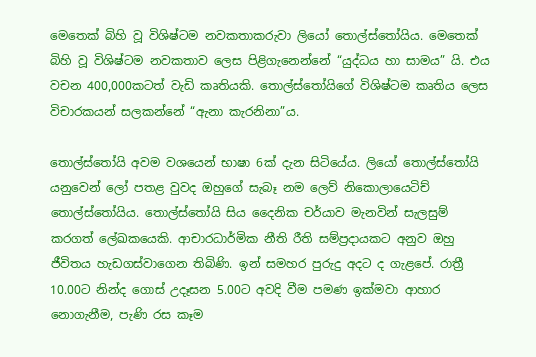මෙතෙක් බිහි වූ විශිෂ්ටම නවකතාකරුවා ලියෝ තොල්ස්තෝයිය. මෙතෙක් බිහි වූ විශිෂ්ටම නවකතාව ලෙස පිළිගැනෙන්නේ “යුද්ධය හා සාමය” යි. එය වචන 400,000කටත් වැඩි කෘතියකි. තොල්ස්තෝයිගේ විශිෂ්ටම කෘතිය ලෙස විචාරකයන් සලකන්නේ “ඇනා කැරනිනා”ය.

තොල්ස්තෝයි අවම ව‍ශයෙන් භාෂා 6ක් දැන සිටියේය. ලියෝ තොල්ස්තෝයි යනුවෙන් ලෝ පතළ වුවද ඔහුගේ සැබෑ නම ලෙව් නිකොලායෙටිච් තොල්ස්තෝයිය. තොල්ස්තෝයි සිය දෛනික චර්යාව මැනවින් සැලසුම් කරගත් ලේඛකයෙකි. ආචාරධාර්මික නීති රීති සම්ප්‍රදායකට අනුව ඔහු ජීවිතය හැඩගස්වාගෙන තිබිණි. ඉන් සමහර පුරුදු අදට ද ගැළපේ. රාත්‍රී 10.00ට නින්ද ගොස් උදෑසන 5.00ට අවදි වීම පමණ ඉක්මවා ආහාර නොගැනීම, පැණි රස කෑම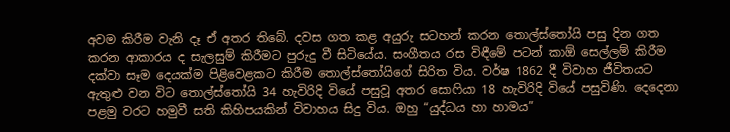අවම කිරීම වැනි දෑ ඒ අතර තිබේ. දවස ගත කළ අයුරු සටහන් කරන තොල්ස්තෝයි පසු දින ගත කරන ආකාරය ද සැලසුම් කිරීමට පුරුදු වී සිටියේය. සංගීතය රස විඳීමේ පටන් කාඕ සෙල්ලම් කිරීම දක්වා සෑම දෙයක්ම පිළිවෙළකට කිරීම තොල්ස්තෝයිගේ සිරිත විය. වර්ෂ 1862 දී විවාහ ජීවිතයට ඇතුළු වන විට තොල්ස්තෝයි 34 හැවිරිදි වියේ පසුවූ අතර සොෆියා 18 හැවිරිදි වියේ පසුවිණි. දෙදෙනා පළමු වරට හමුවී සති කිහිපයකින් විවාහය සිදු විය. ඔහු “යුද්ධය හා හාමය”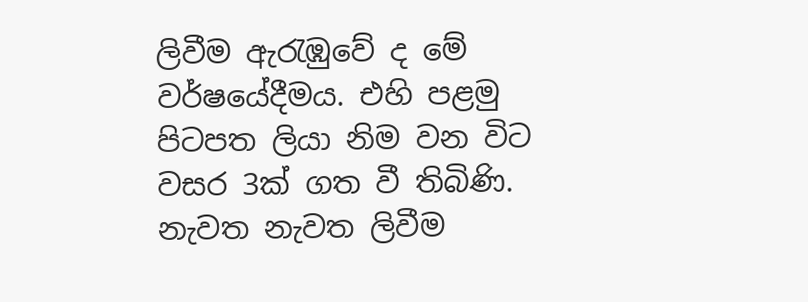ලිවීම ඇරැඹුවේ ද මේ වර්ෂයේදීමය. එහි පළමු පිටපත ලියා නිම වන විට වසර 3ක් ගත වී තිබිණි. නැවත නැවත ලිවීම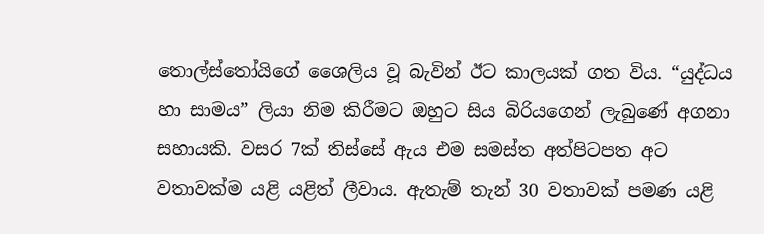තොල්ස්තෝයිගේ ශෛලිය වූ බැවින් ඊට කාලයක් ගත විය. “යුද්ධය හා සාමය” ලියා නිම කිරීමට ඔහුට සිය බිරියගෙන් ලැබුණේ අගනා සහායකි. වසර 7ක් තිස්සේ ඇය එම සමස්ත අත්පිටපත අට වතාවක්ම යළි යළිත් ලීවාය. ඇතැම් තැන් 30 වතාවක් පමණ යළි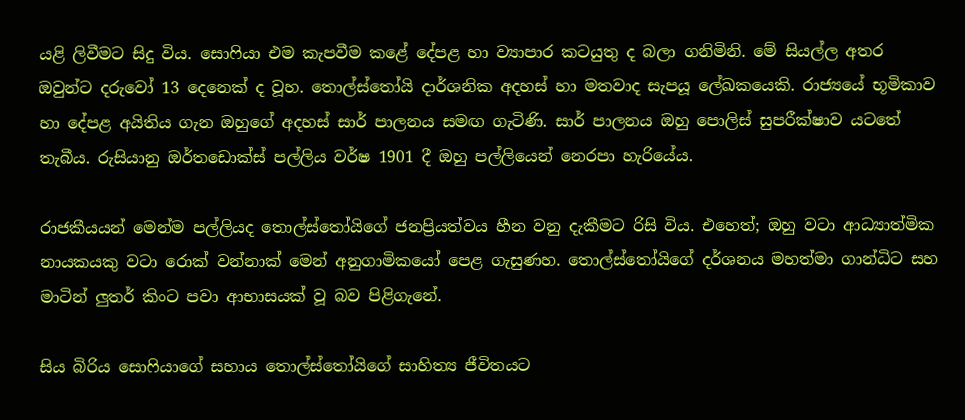යළි ලිවීමට සිදු විය. සොෆියා එම කැපවීම කළේ දේපළ හා ව්‍යාපාර කටයුතු ද බලා ගනිමිනි. මේ සියල්ල අතර ඔවුන්ට දරුවෝ 13 දෙනෙක් ද වූහ. තොල්ස්තෝයි දාර්ශනික අදහස් හා මතවාද සැපයූ ලේඛකයෙකි. රාජ්‍යයේ භූමිකාව හා දේපළ අයිතිය ගැන ඔහුගේ අදහස් සාර් පාලනය සමඟ ගැටිණි. සාර් පාලනය ඔහු පොලිස් සුපරීක්ෂාව යටතේ තැබීය. රුසියානු ඔර්තඩොක්ස් පල්ලිය වර්ෂ 1901 දී ඔහු පල්ලියෙන් නෙරපා හැරියේය.

රාජකීයයන් මෙන්ම පල්ලියද තොල්ස්තෝයිගේ ජනප්‍රියත්වය හීන වනු දැකීමට රිසි විය. එහෙත්; ඔහු වටා ආධ්‍යාත්මික නායකයකු වටා රොක් වන්නාක් මෙන් අනුගාමිකයෝ පෙළ ගැසුණහ. තොල්ස්තෝයිගේ දර්ශනය මහත්මා ගාන්ධිට සහ මාටින් ලුතර් කිංට පවා ආභාසයක් වූ බව පිළිගැනේ.

සිය බිරිය සොෆියාගේ සහාය තොල්ස්තෝයිගේ සාහිත්‍ය ජීවිතයට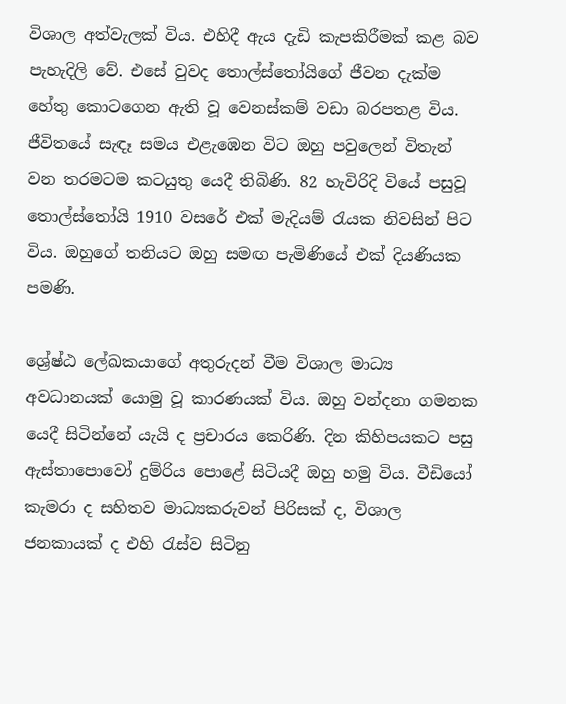විශාල අත්වැලක් විය. එහිදී ඇය දැඩි කැපකිරීමක් කළ බව පැහැදිලි වේ. එසේ වුවද තොල්ස්තෝයිගේ ජීවන දැක්ම හේතු කොටගෙන ඇති වූ වෙනස්කම් වඩා බරපතළ විය. ජීවිතයේ සැඳෑ සමය එළැඹෙන විට ඔහු පවුලෙන් විතැන් වන තරමටම කටයුතු යෙදී තිබිණි. 82 හැවිරිදි වියේ පසුවූ තොල්ස්තෝයි 1910 වසරේ එක් මැදියම් රැයක නිවසින් පිට විය. ඔහුගේ තනියට ඔහු සමඟ පැමිණියේ එක් දියණියක පමණි.

ශ්‍රේෂ්ඨ ලේඛකයාගේ අතුරුදන් වීම විශාල මාධ්‍ය අවධානයක් යොමු වූ කාරණයක් විය. ඔහු වන්දනා ගමනක යෙදී සිටින්නේ යැයි ද ප්‍රචාරය කෙරිණි. දින කිහිපයකට පසු ඇස්තාපොවෝ දුම්රිය පොළේ සිටියදී ඔහු හමු විය. වීඩියෝ කැමරා ද සහිතව මාධ්‍යකරුවන් පිරිසක් ද, විශාල ජනකායක් ද එහි රැස්ව සිටිනු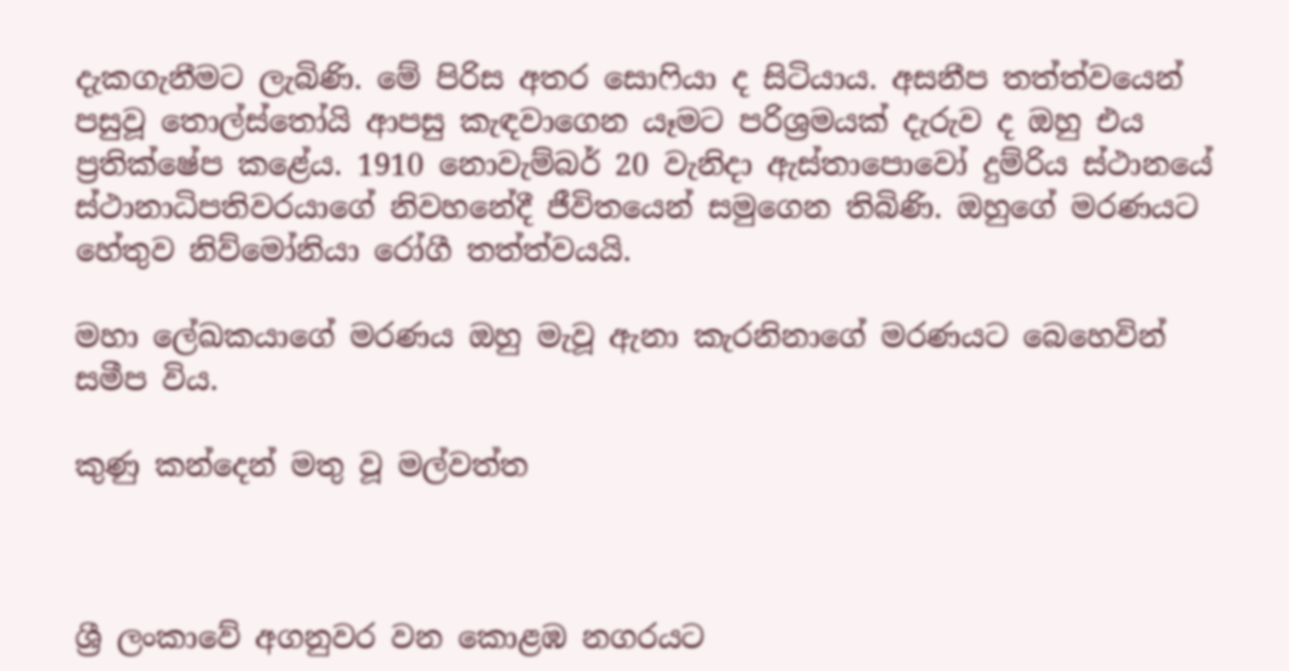දැකගැනීමට ලැබිණි. මේ පිරිස අතර සොෆියා ද සිටියාය. අසනීප තත්ත්වයෙන් පසුවූ තොල්ස්තෝයි ආපසු කැඳවාගෙන යෑමට පරිශ්‍රමයක් දැරුව ද ඔහු එය ප්‍රතික්ෂේප කළේය. 1910 නොවැම්බර් 20 වැනිදා ඇස්තාපොවෝ දුම්රිය ස්ථානයේ ස්ථානාධිපතිවරයාගේ නිවහනේදී ජීවිතයෙන් සමුගෙන තිබිණි. ඔහුගේ මරණයට හේතුව නිව්මෝනියා රෝගී තත්ත්වයයි.

මහා ලේඛකයාගේ මරණය ඔහු මැවූ ඇනා කැරනිනාගේ මරණයට බෙහෙවින් සමීප විය.

කුණු කන්දෙන් මතු වූ මල්වත්ත



ශ්‍රී ලංකාවේ අගනුවර වන කොළඹ නගරයට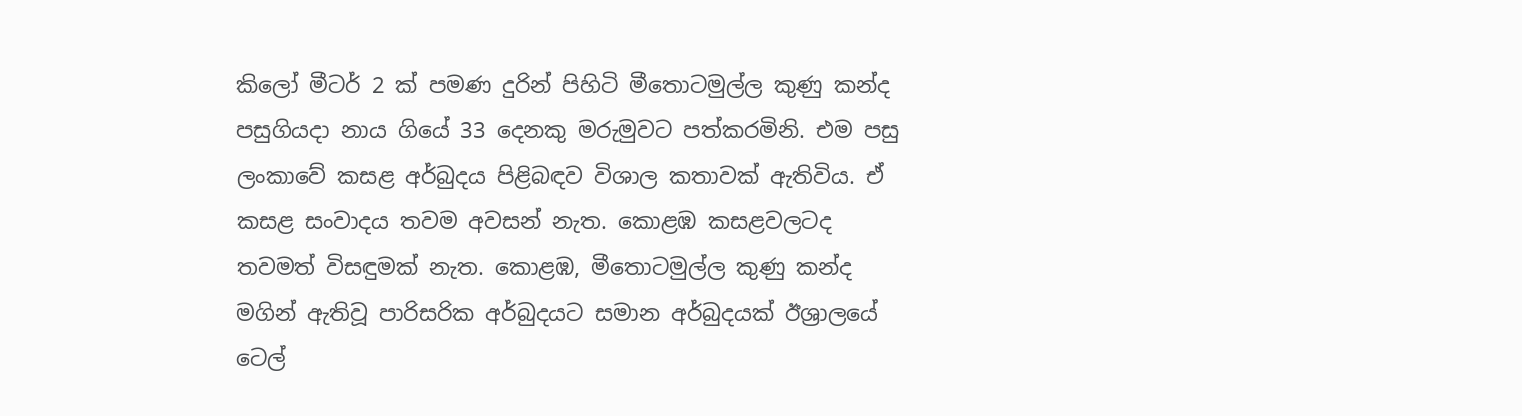කිලෝ මීටර් 2 ක්‌ පමණ දුරින් පිහිටි මීතොටමුල්ල කුණු කන්ද පසුගියදා නාය ගියේ 33 දෙනකු මරුමුවට පත්කරමිනි. එම පසු ලංකාවේ කසළ අර්බුදය පිළිබඳව විශාල කතාවක්‌ ඇතිවිය. ඒ කසළ සංවාදය තවම අවසන් නැත. කොළඹ කසළවලටද තවමත් විසඳුමක්‌ නැත. කොළඹ, මීතොටමුල්ල කුණු කන්ද මගින් ඇතිවූ පාරිසරික අර්බුදයට සමාන අර්බුදයක්‌ ඊශ්‍රාලයේ ටෙල්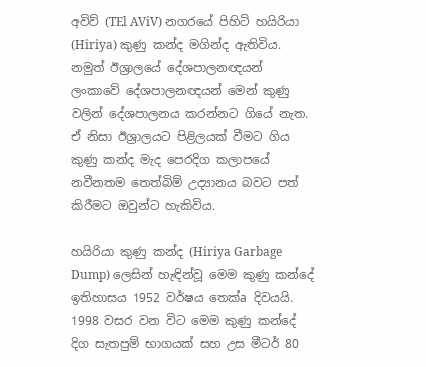අවිව් (TEl AViV) නගරයේ පිහිටි හයිරියා (Hiriya) කුණු කන්ද මගින්ද ඇතිවිය. නමුත් ඊශ්‍රාලයේ දේශපාලනඥයන් ලංකාවේ දේශපාලනඥයන් මෙන් කුණු වලින් දේශපාලනය කරන්නට ගියේ නැත. ඒ නිසා ඊශ්‍රාලයට පිළිලයක්‌ වීමට ගිය කුණු කන්ද මැද පෙරදිග කලාපයේ නවීනතම තෙත්බිම් උද්‍යානය බවට පත් කිරීමට ඔවුන්ට හැකිවිය.

හයිරියා කුණු කන්ද (Hiriya Garbage Dump) ලෙසින් හැඳින්වූ මෙම කුණු කන්දේ ඉතිහාසය 1952 වර්ෂය තෙක්‌a දිවයයි. 1998 වසර වන විට මෙම කුණු කන්දේ දිග සැතපුම් භාගයක්‌ සහ උස මීටර් 80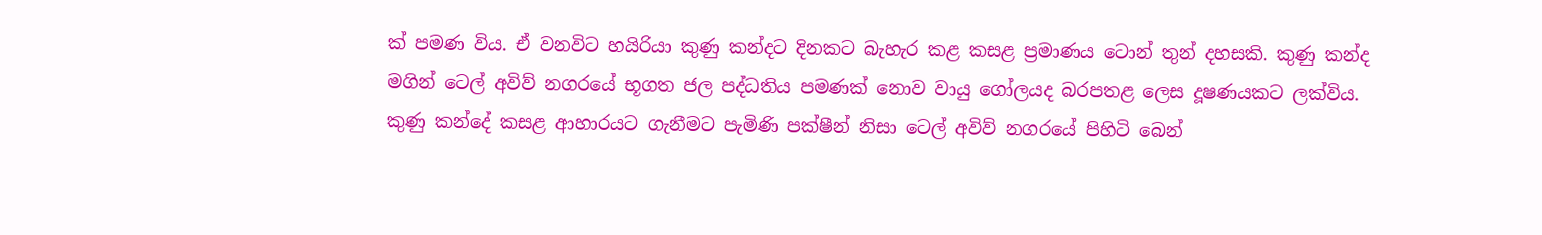ක්‌ පමණ විය. ඒ වනවිට හයිරියා කුණු කන්දට දිනකට බැහැර කළ කසළ ප්‍රමාණය ටොන් තුන් දහසකි. කුණු කන්ද මගින් ටෙල් අවිව් නගරයේ භූගත ජල පද්ධතිය පමණක්‌ නොව වායු ගෝලයද බරපතළ ලෙස දූෂණයකට ලක්‌විය. කුණු කන්දේ කසළ ආහාරයට ගැනීමට පැමිණි පක්‌ෂීන් නිසා ටෙල් අවිව් නගරයේ පිහිටි බෙන්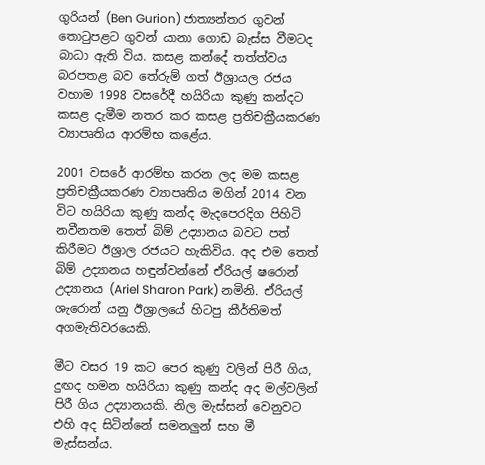ගුරියන් (Ben Gurion) ජාත්‍යන්තර ගුවන් තොටුපළට ගුවන් යානා ගොඩ බැස්‌ස වීමටද බාධා ඇති විය. කසළ කන්දේ තත්ත්වය බරපතළ බව තේරුම් ගත් ඊශ්‍රායල රජය වහාම 1998 වසරේදී හයිරියා කුණු කන්දට කසළ දැමීම නතර කර කසළ ප්‍රතිචක්‍රීයකරණ ව්‍යාපෘතිය ආරම්භ කළේය.

2001 වසරේ ආරම්භ කරන ලද මම කසළ ප්‍රතිචක්‍රීයකරණ ව්‍යාපෘතිය මගින් 2014 වන විට හයිරියා කුණු කන්ද මැදපෙරදිග පිහිටි නවීනතම තෙත් බිම් උද්‍යානය බවට පත් කිරීමට ඊශ්‍රාල රජයට හැකිවිය. අද එම තෙත් බිම් උද්‍යානය හඳුන්වන්නේ ඒරියල් ෂරොන් උද්‍යානය (Ariel Sharon Park) නමිනි. ඒරියල් ශැරොන් යනු ඊශ්‍රාලයේ හිටපු කීර්තිමත් අගමැතිවරයෙකි.

මීට වසර 19 කට පෙර කුණු වලින් පිරී ගිය, දුඟද හමන හයිරියා කුණු කන්ද අද මල්වලින් පිරී ගිය උද්‍යානයකි. නිල මැස්‌සන් වෙනුවට එහි අද සිටින්නේ සමනලුන් සහ මී මැස්‌සන්ය.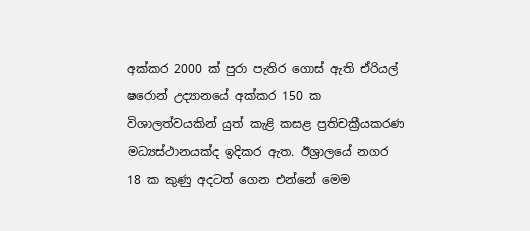අක්‌කර 2000 ක්‌ පුරා පැතිර ගොස්‌ ඇති ඒරියල් ෂරොන් උද්‍යානයේ අක්‌කර 150 ක විශාලත්වයකින් යුත් කැළි කසළ ප්‍රතිචක්‍රීයකරණ මධ්‍යස්‌ථානයක්‌ද ඉදිකර ඇත. ඊශ්‍රාලයේ නගර 18 ක කුණු අදටත් ගෙන එන්නේ මෙම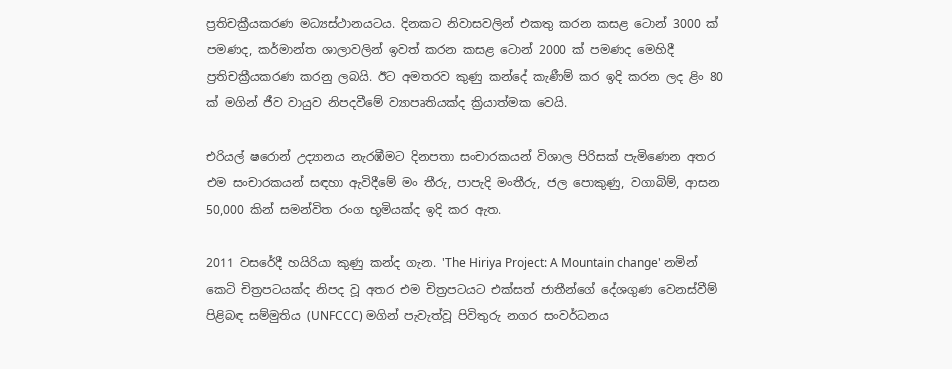ප්‍රතිචක්‍රීයකරණ මධ්‍යස්‌ථානයටය. දිනකට නිවාසවලින් එකතු කරන කසළ ටොන් 3000 ක්‌ පමණද, කර්මාන්ත ශාලාවලින් ඉවත් කරන කසළ ටොන් 2000 ක්‌ පමණද මෙහිදී ප්‍රතිචක්‍රීයකරණ කරනු ලබයි. ඊට අමතරව කුණු කන්දේ කැණීම් කර ඉදි කරන ලද ළිං 80 ක්‌ මගින් ජීව වායුව නිපදවීමේ ව්‍යාපෘතියක්‌ද ක්‍රියාත්මක වෙයි.

එරියල් ෂරොන් උද්‍යානය නැරඹීමට දිනපතා සංචාරකයන් විශාල පිරිසක්‌ පැමිණෙන අතර එම සංචාරකයන් සඳහා ඇවිදීමේ මං තීරු, පාපැදි මංතීරු, ජල පොකුණු, වගාබිම්, ආසන 50,000 කින් සමන්විත රංග භූමියක්‌ද ඉදි කර ඇත.

2011 වසරේදී හයිරියා කුණු කන්ද ගැන. 'The Hiriya Project: A Mountain change' නමින් කෙටි චිත්‍රපටයක්‌ද නිපද වූ අතර එම චිත්‍රපටයට එක්‌සත් ජාතීන්ගේ දේශගුණ වෙනස්‌වීම් පිළිබඳ සම්මුතිය (UNFCCC) මගින් පැවැත්වූ පිවිතුරු නගර සංවර්ධනය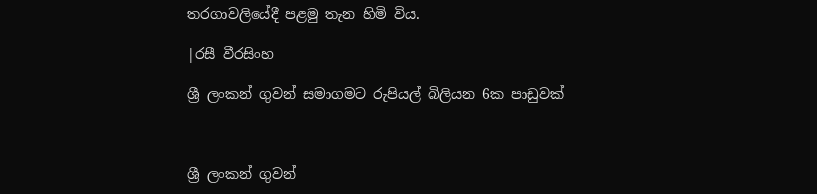තරගාවලියේදී පළමු තැන හිමි විය.

|රසී වීරසිංහ

ශ්‍රී ලංකන් ගුවන් සමාගමට රුපියල් බිලියන 6ක පාඩුවක්



ශ්‍රී ලංකන් ගුවන්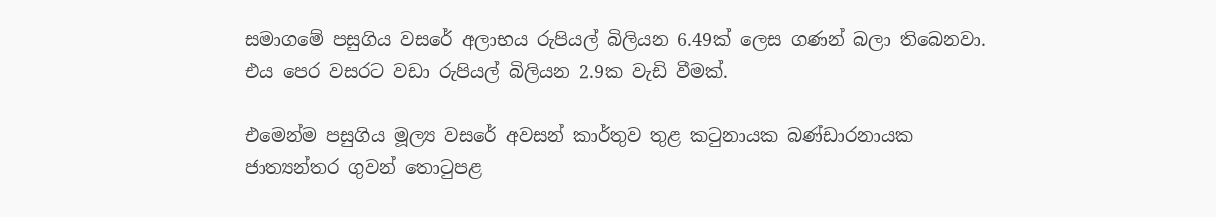සමාගමේ පසුගිය වසරේ අලාභය රුපියල් බිලියන 6.49ක් ලෙස ගණන් බලා තිබෙනවා. එය පෙර වසරට වඩා රුපියල් බිලියන 2.9ක වැඩි වීමක්.

එමෙන්ම පසුගිය මූල්‍ය වසරේ අවසන් කාර්තුව තුළ කටුනායක බණ්ඩාරනායක ජාත්‍යන්තර ගුවන් තොටුපළ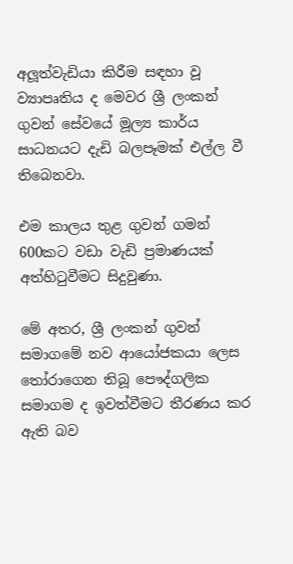අලූත්වැඩියා කිරීම සඳහා වූ ව්‍යාපෘතිය ද මෙවර ශ්‍රී ලංකන් ගුවන් සේවයේ මූල්‍ය කාර්ය සාධනයට දැඩි බලපෑමක් එල්ල වී තිබෙනවා.

එම කාලය තුළ ගුවන් ගමන් 600කට වඩා වැඩි ප්‍රමාණයක් අත්හිටුවීමට සිදුවුණා.

මේ අතර, ශ්‍රී ලංකන් ගුවන් සමාගමේ නව ආයෝජකයා ලෙස තෝරාගෙන තිබූ පෞද්ගලික සමාගම ද ඉවත්වීමට තීරණය කර ඇති බව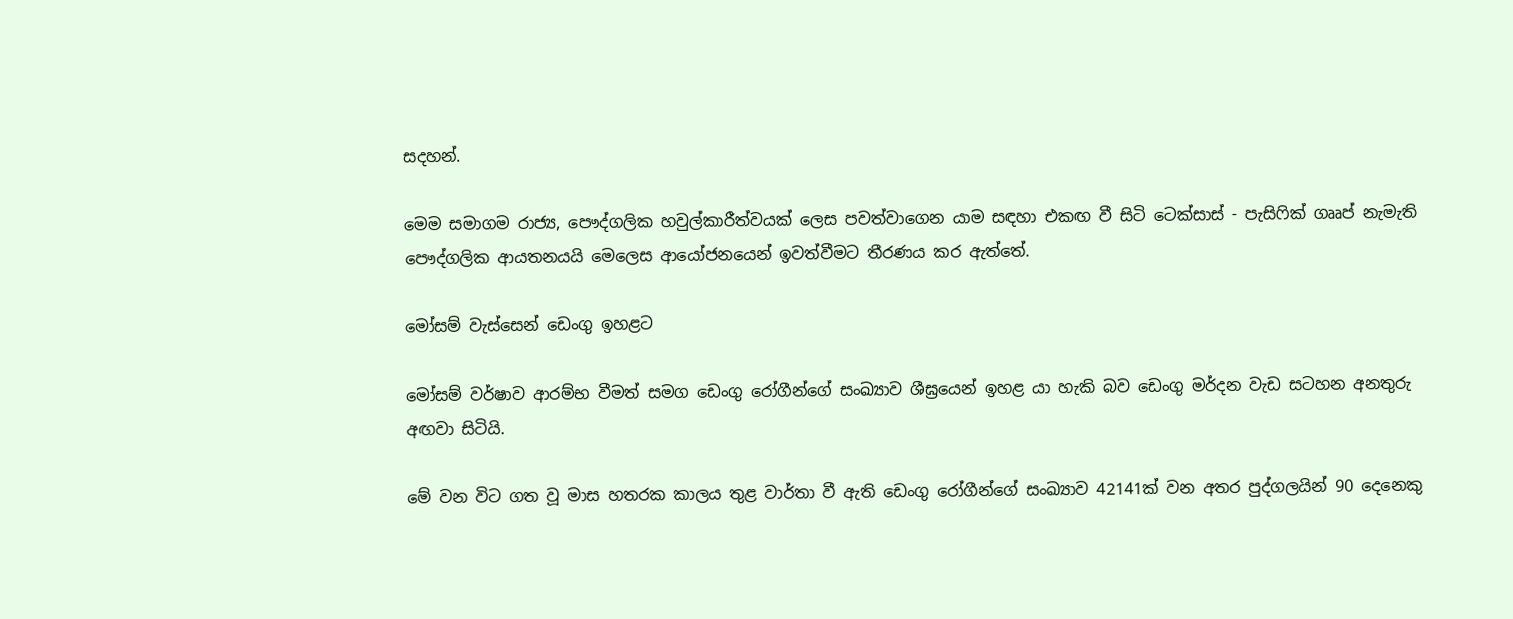සදහන්.

මෙම සමාගම රාජ්‍ය, පෞද්ගලික හවුල්කාරීත්වයක් ලෙස පවත්වාගෙන යාම සඳහා එකඟ වී සිටි ටෙක්සාස් - පැසිෆික් ගෲප් නැමැති පෞද්ගලික ආයතනයයි මෙලෙස ආයෝජනයෙන් ඉවත්වීමට තීරණය කර ඇත්තේ.

මෝසම් වැස්සෙන් ඩෙංගු ඉහළට

මෝසම් වර්ෂාව ආරම්භ වීමත් සමග ඩෙංගු රෝගීන්ගේ සංඛ්‍යාව ශීඝ්‍රයෙන් ඉහළ යා හැකි බව ඩෙංගු මර්දන වැඩ සටහන අනතුරු අඟවා සිටියි.

මේ වන විට ගත වූ මාස හතරක කාලය තුළ වාර්තා වී ඇති ඩෙංගු රෝගීන්ගේ සංඛ්‍යාව 42141ක් වන අතර පුද්ගලයින් 90 දෙනෙකු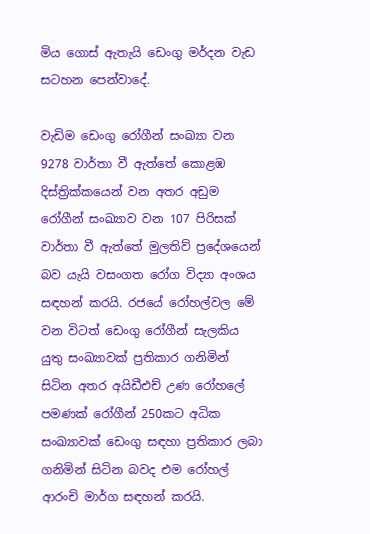මිය ගොස් ඇතැයි ඩෙංගු මර්දන වැඩ සටහන පෙන්වාදේ.

වැඩිම ඩෙංගු රෝගීන් සංඛ්‍යා වන 9278 වාර්තා වී ඇත්තේ කොළඹ දිස්ත්‍රික්කයෙන් වන අතර අඩුම රෝගීන් සංඛ්‍යාව වන 107 පිරිසක් වාර්තා වී ඇත්තේ මුලතිව් ප්‍රදේශයෙන් බව යැයි වසංගත රෝග විද්‍යා අංශය සඳහන් කරයි. රජයේ රෝහල්වල මේ වන විටත් ඩෙංගු රෝගීන් සැලකිය යුතු සංඛ්‍යාවක් ප්‍රතිකාර ගනිමින් සිටින අතර අයිඩීඑච් උණ රෝහ‍ලේ පමණක් රෝගීන් 250කට අධික සංඛ්‍යාවක් ඩෙංගු සඳහා ප්‍රතිකාර ලබා ගනිමින් සිටින බවද එම රෝහල් ආරංචි මාර්ග සඳහන් කරයි.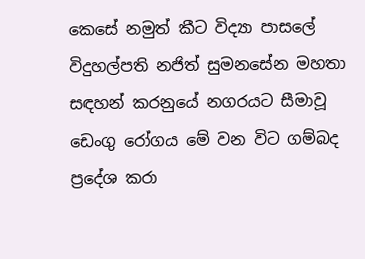කෙසේ නමුත් කීට විද්‍යා පාස‍ලේ විදුහල්පති නජිත් සුමනසේන මහතා සඳහන් කරනුයේ නගරයට සීමාවූ ඩෙංගු රෝගය මේ වන විට ගම්බද ප්‍රදේශ කරා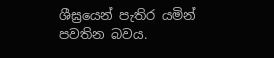ශීඝ්‍රයෙන් පැතිර යමින් පවතින බවය.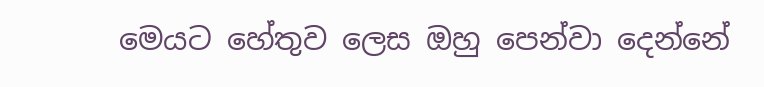මෙයට හේතුව ලෙස ඔහු පෙන්වා දෙන්නේ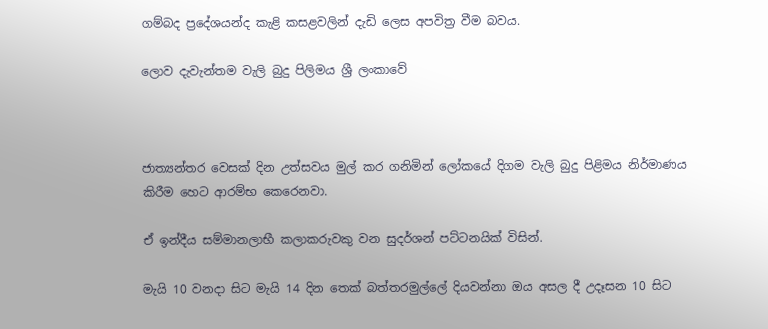ගම්බද ප්‍රදේශයන්ද කැළි කසළවලින් දැඩි ලෙස අපවිත්‍ර වීම බවය.

ලොව දැවැන්තම වැලි බුදු පිලිමය ශ්‍රී ලංකාවේ



ජාත්‍යන්තර වෙසක් දින උත්සවය මුල් කර ගනිමින් ලෝකයේ දිගම වැලි බුදු පිළිමය නිර්මාණය කිරීම හෙට ආරම්භ කෙරෙනවා.

ඒ ඉන්දීය සම්මානලාභී කලාකරුවකු වන සුදර්ශන් පට්ටනයික් විසින්.

මැයි 10 වනදා සිට මැයි 14 දින තෙක් බත්තරමුල්ලේ දියවන්නා ඔය අසල දී උදෑසන 10 සිට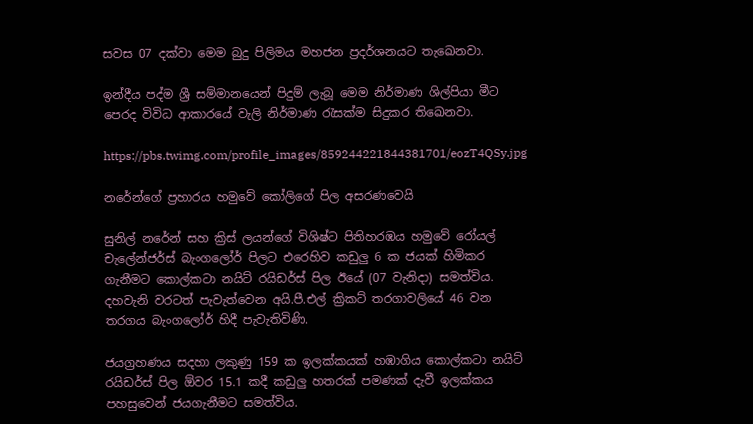සවස 07 දක්වා මෙම බුදු පිලිමය මහජන ප්‍රදර්ශනයට තැඛෙනවා.

ඉන්දීය පද්ම ශ්‍රී සම්මානයෙන් පිදුම් ලැබූ මෙම නිර්මාණ ශිල්පියා මීට පෙරද විවිධ ආකාරයේ වැලි නිර්මාණ රැසක්ම සිදුකර තිඛෙනවා.

https://pbs.twimg.com/profile_images/859244221844381701/eozT4QSy.jpg

නරේන්ගේ ප්‍රහාරය හමුවේ කෝලිගේ පිල අසරණවෙයි

සුනිල් නරේන් සහ ක්‍රිස් ලයන්ගේ විශිෂ්ට පිතිහරඹය හමුවේ රෝයල් චැලේන්ජර්ස් බැංගලෝර් පිලට එරෙහිව කඩුලු 6 ක ජයක් හිමිකර ගැනීමට කොල්කටා නයිට් රයිඩර්ස් පිල ඊයේ (07 වැනිදා) සමත්විය. දහවැනි වරටත් පැවැත්වෙන අයි.පී.එල් ක්‍රිකට් තරගාවලියේ 46 වන තරගය බැංගලෝර් හිදී පැවැතිවිණි.

ජයග්‍රහණය සදහා ලකුණු 159 ක ඉලක්කයක් හඹාගිය කොල්කටා නයිට් රයිඩර්ස් පිල ඕවර 15.1 කදී කඩුලු හතරක් පමණක් දැවී ඉලක්කය පහසුවෙන් ජයගැනීමට සමත්විය.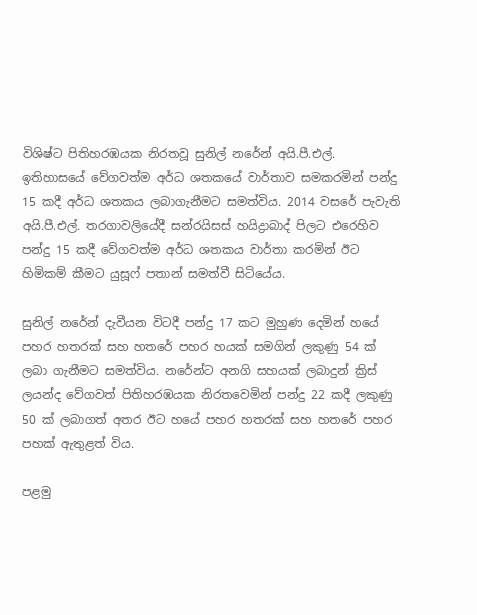විශිෂ්ට පිතිහරඹයක නිරතවූ සුනිල් නරේන් අයි.පී.එල්. ඉතිහාසයේ වේගවත්ම අර්ධ ශතකයේ වාර්තාව සමකරමින් පන්දු 15 කදී අර්ධ ශතකය ලබාගැනීමට සමත්විය. 2014 වසරේ පැවැති අයි.පී.එල්. තරගාවලියේදී සන්රයිසස් හයිද්‍රාබාද් පිලට එරෙහිව පන්දු 15 කදී වේගවත්ම අර්ධ ශතකය වාර්තා කරමින් ඊට හිමිකම් කීමට යුසූෆ් පතාන් සමත්වී සිටියේය.

සුනිල් නරේන් දැවීයන විටදී පන්දු 17 කට මුහුණ දෙමින් හයේ පහර හතරක් සහ හතරේ පහර හයක් සමගින් ලකුණු 54 ක් ලබා ගැනීමට සමත්විය. නරේන්ට අනගි සහයක් ලබාදුන් ක්‍රිස් ලයන්ද වේගවත් පිතිහරඹයක නිරතවෙමින් පන්දු 22 කදී ලකුණු 50 ක් ලබාගත් අතර ඊට හයේ පහර හතරක් සහ හතරේ පහර පහක් ඇතුළත් විය.

පළමු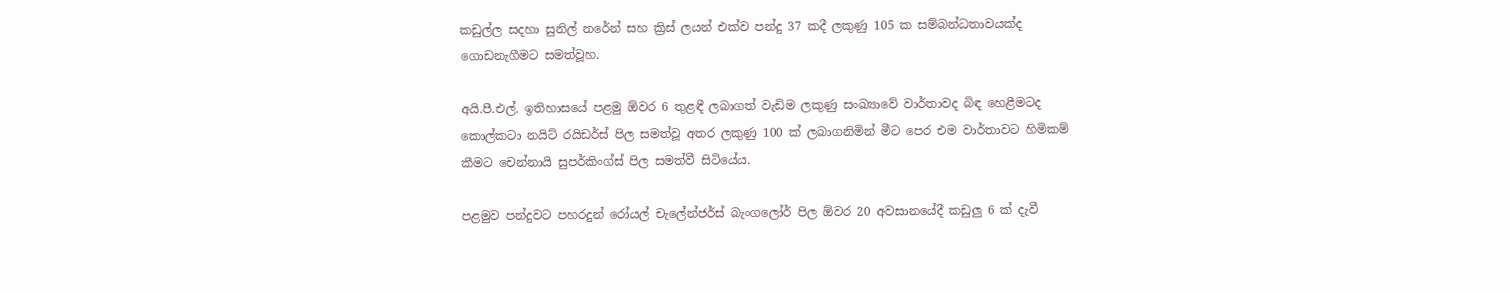කඩුල්ල සදහා සුනිල් නරේන් සහ ක්‍රිස් ලයන් එක්ව පන්දු 37 කදී ලකුණු 105 ක සම්බන්ධතාවයක්ද ගොඩනැගීමට සමත්වූහ.

අයි.පී.එල්. ඉතිහාසයේ පළමු ඕවර 6 තුළඳී ලබාගත් වැඩිම ලකුණු සංඛ්‍යාවේ වාර්තාවද බිඳ හෙළීමටද කොල්කටා නයිට් රයිඩර්ස් පිල සමත්වූ අතර ලකුණු 100 ක් ලබාගනිමින් මීට පෙර එම වාර්තාවට හිමිකම් කීමට චෙන්නායි සුපර්කිංග්ස් පිල සමත්වී සිටියේය.

පළමුව පන්දුවට පහරදුන් රෝයල් චැලේන්ජර්ස් බැංගලෝර් පිල ඕවර 20 අවසානයේදී කඩුලු 6 ක් දැවී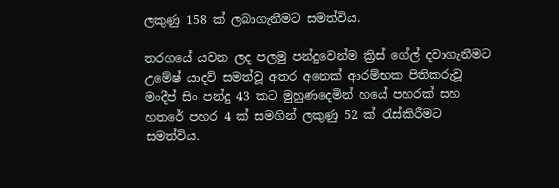ලකුණු 158 ක් ලබාගැනීමට සමත්විය.

තරගයේ යවන ලද පලමු පන්දුවෙන්ම ක්‍රිස් ගේල් දවාගැනීමට උමේෂ් යාදව් සමත්වූ අතර අනෙක් ආරම්භක පිතිකරුවූ මංදීප් සිං පන්දු 43 කට මුහුණදෙමින් හයේ පහරක් සහ හතරේ පහර 4 ක් සමගින් ලකුණු 52 ක් රැස්කිරීමට සමත්විය.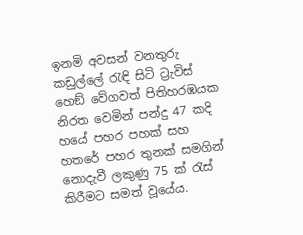ඉනමි අවසන් වනතුරු කඩුල්ලේ රැඳි සිටි ට්‍රැවිස් හෙඞ් වේගවත් පිතිහරඹයක නිරත වෙමින් පන්දු 47 කදි හයේ පහර පහක් සහ හතරේ පහර තුනක් සමගින් නොදැවී ලකුණු 75 ක් රැස් කිරීමට සමත් වූයේය.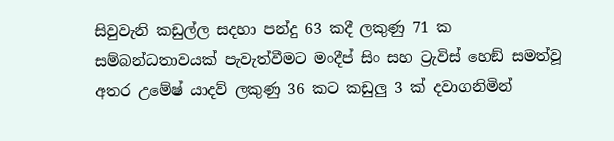සිවුවැනි කඩුල්ල සදහා පන්දු 63 කදී ලකුණු 71 ක සම්බන්ධතාවයක් පැවැත්වීමට මංදීප් සිං සහ ට්‍රැවිස් හෙඞ් සමත්වූ අතර උමේෂ් යාදව් ලකුණු 36 කට කඩුලු 3 ක් දවාගනිමින්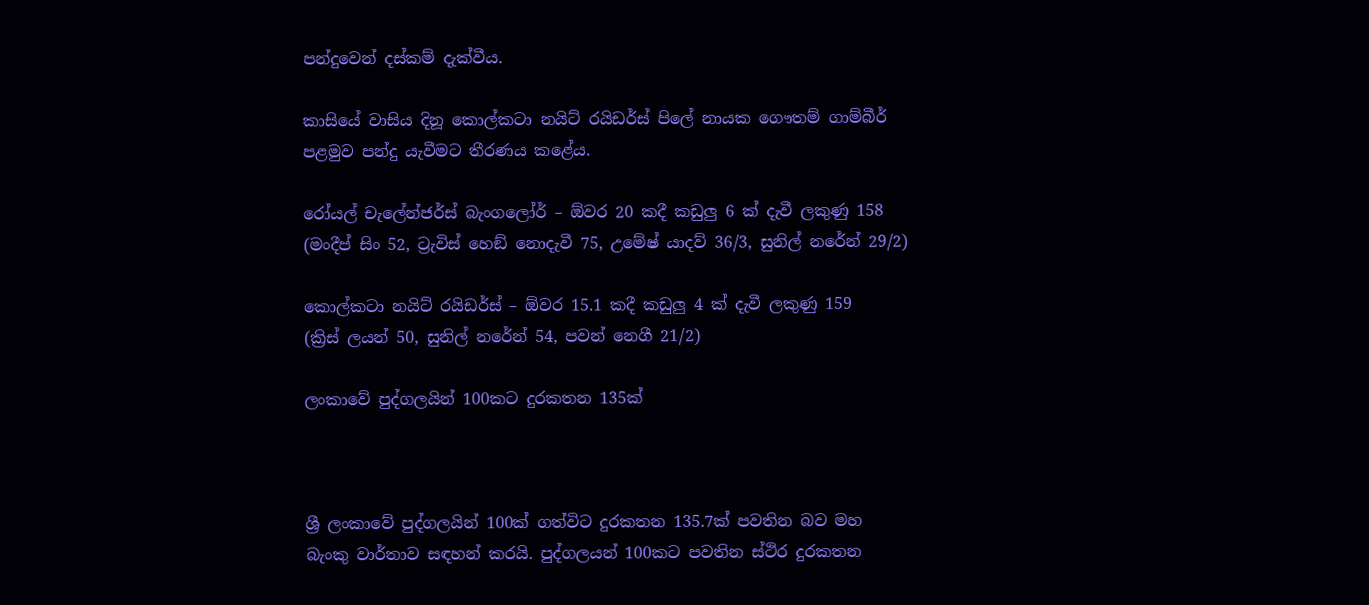පන්දුවෙන් දස්කම් දැක්වීය.

කාසියේ වාසිය දිනූ කොල්කටා නයිට් රයිඩර්ස් පිලේ නායක ගෞතම් ගාම්බීර් පළමුව පන්දු යැවීමට තීරණය කළේය.

රෝයල් චැලේන්ජර්ස් බැංගලෝර් – ඕවර 20 කදී කඩුලු 6 ක් දැවී ලකුණු 158
(මංදීප් සිං 52, ට්‍රැවිස් හෙඞ් නොදැවී 75, උමේෂ් යාදව් 36/3, සුනිල් නරේන් 29/2)

කොල්කටා නයිට් රයිඩර්ස් – ඕවර 15.1 කදී කඩුලු 4 ක් දැවී ලකුණු 159
(ක්‍රිස් ලයන් 50, සුනිල් නරේන් 54, පවන් නෙගී 21/2)

ලංකාවේ පුද්ගලයින් 100කට දුරකතන 135ක්



ශ්‍රී ලංකාවේ පුද්ගලයින් 100ක් ගත්විට දුරකතන 135.7ක් පවතින බව මහ බැංකු වාර්තාව සඳහන් කරයි. පුද්ගලයන් 100කට පවතින ස්ථිර දුරකතන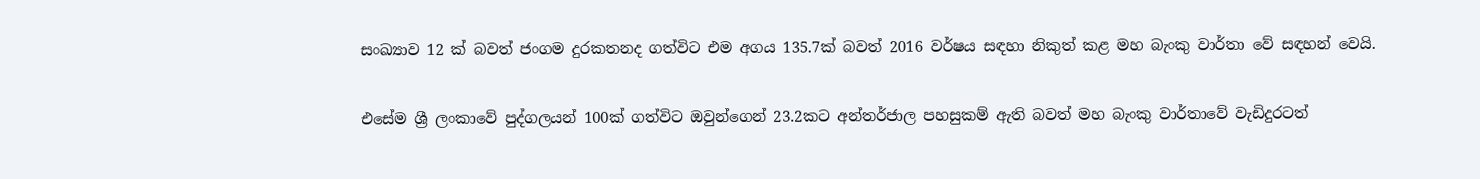සංඛ්‍යාව 12 ක් බවත් ජංගම දුරකතනද ගත්විට එම අගය 135.7ක් බවත් 2016 වර්ෂය සඳහා නිකුත් කළ මහ බැංකු වාර්තා වේ සඳහන් වෙයි.

එසේම ශ්‍රී ලංකාවේ පුද්ගලයන් 100ක් ගත්විට ඔවුන්ගෙන් 23.2කට අන්තර්ජාල පහසුකම් ඇති බවත් මහ බැංකු වාර්තාවේ වැඩිදුරටත්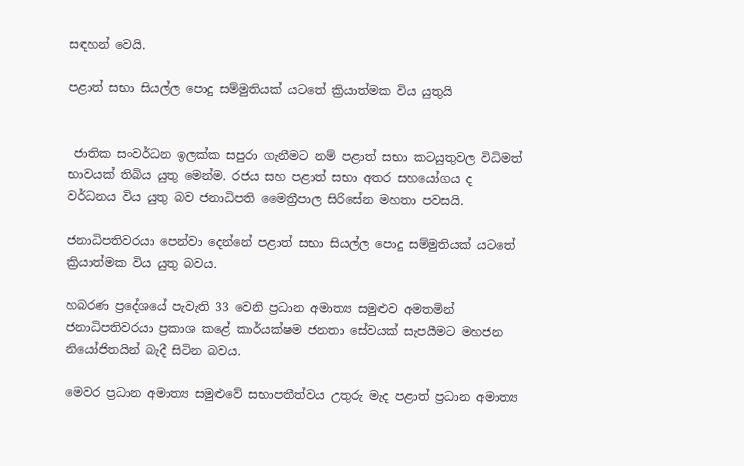සඳහන් වෙයි.

පළාත් සභා සියල්ල පොදු සම්මුතියක් යටතේ ක්‍රියාත්මක විය යුතුයි


 ජාතික සංවර්ධන ඉලක්ක සපුරා ගැනීමට නම් පළාත් සභා කටයුතුවල විධිමත් භාවයක් තිබිය යුතු මෙන්ම. රජය සහ පළාත් සභා අතර සහයෝගය ද වර්ධනය විය යුතු බව ජනාධිපති මෛත්‍රීපාල සිරිසේන මහතා පවසයි.

ජනාධිපතිවරයා පෙන්වා දෙන්නේ පළාත් සභා සියල්ල පොදු සම්මුතියක් යටතේ ක්‍රියාත්මක විය යුතු බවය.

හබරණ ප්‍රදේශයේ පැවැති 33 වෙනි ප්‍රධාන අමාත්‍ය සමුළුව අමතමින් ජනාධිපතිවරයා ප්‍රකාශ කළේ කාර්යක්ෂම ජනතා සේවයක් සැපයීමට මහජන නියෝජිතයින් බැදී සිටින බවය.

මෙවර ප්‍රධාන අමාත්‍ය සමුළුවේ සභාපතීත්වය උතුරු මැද පළාත් ප්‍රධාන අමාත්‍ය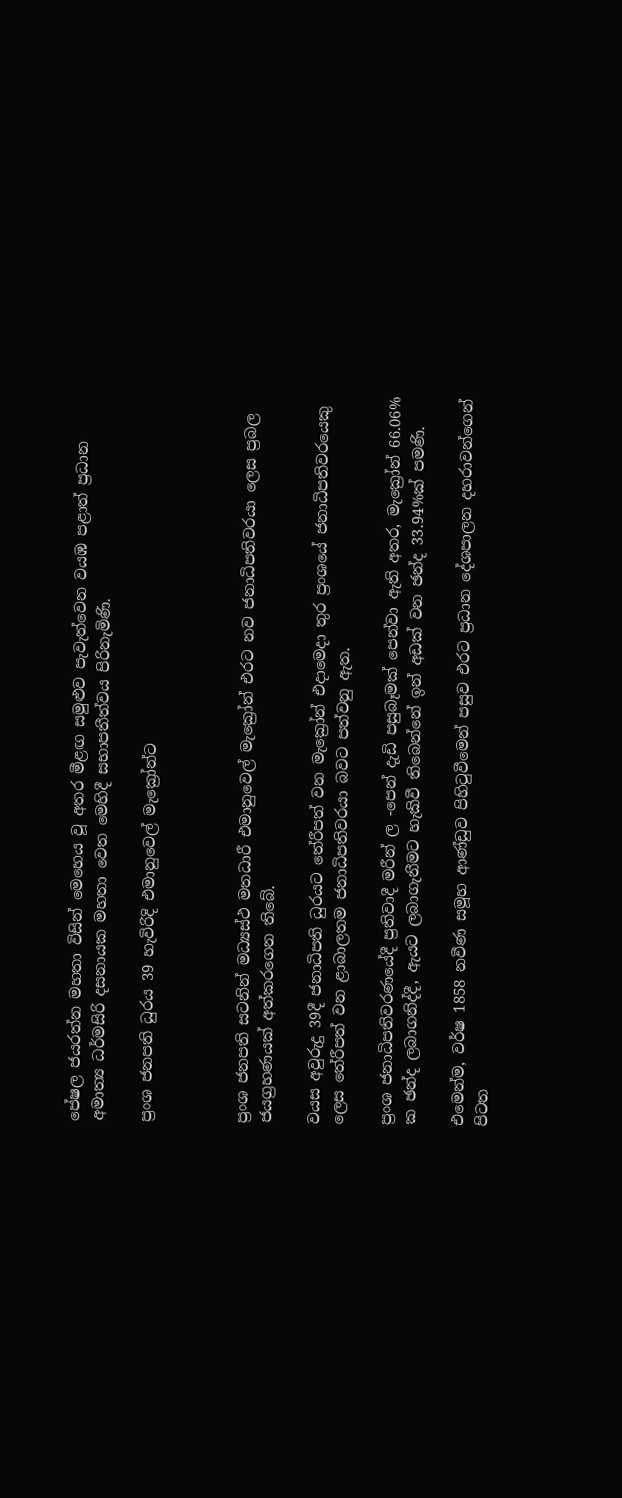පේෂල ජයරත්න මහතා විසින් මෙහෙය වූ අතර මීළඟ සමුළුව පැවැත්වෙන වයඹ පළාත් ප්‍රධාන අමාත්‍ය ධර්මසිරි දසනායක මහතා වෙත මෙහිදී සභාපතීත්වය පිරිනැමිණි.

ප්‍රංශ ජනපති ධුරය 39 හැවිරිදි එමානුවෙල් මැක්‍රෝන්ට



ප්‍රංශ ජනපති සටනින් මධ්‍යස්ථ මතධාරී එමානුවෙල් මැක්‍රෝන් එරට නව ජනාධිපතිවරයා ලෙස ප්‍රබල ජයග්‍රහණයක් අත්කරගෙන තිබේ.

වයස අවුරුදු 39දී ජනාධිපති ධුරයට තේරීපත් වන මැක්‍රෝන් එදාමෙදා තුර ප්‍රංශයේ ජනාධිපතිවරයෙකු ලෙස තේරීපත් වන ළාබාලතම ජනාධිපතිවරයා බවට පත්වනු ඇත.

ප්‍රංශ ජනාධිපතිවරණයේදී ප්‍රතිවාදී මරීන් ල -පෙන් දැඩි පසුබෑමක් පෙන්වා ඇති අතර, මැක්‍රෝන් 66.06% ක ඡන්ද ලබාගනිද්දී, ඇයට ලබාගැනීමට හැකිවී තිබෙන්නේ ඉන් අඩක් වන ඡන්ද 33.94%ක් පමණි.

එමෙන්ම, වර්ෂ 1858 නවීණ සමූහ ආණ්ඩුව පිහිටුවීමෙන් පසුව එරට ප්‍රධාන දේශපාලන දහරාවන්ගෙන් පිටත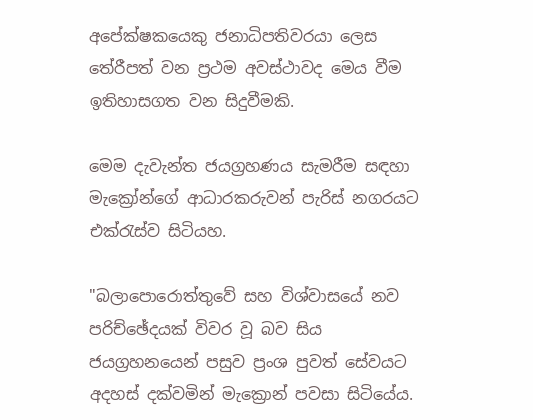අපේක්ෂකයෙකු ජනාධිපතිවරයා ලෙස තේරීපත් වන ප්‍රථම අවස්ථාවද මෙය වීම ඉතිහාසගත වන සිදුවීමකි.

මෙම දැවැන්ත ජයග්‍රහණය සැමරීම සඳහා මැක්‍රෝන්ගේ ආධාරකරුවන් පැරිස් නගරයට එක්රැස්ව සිටියහ.

"බලාපොරොත්තුවේ සහ විශ්වාසයේ නව පරිච්ඡේදයක් විවර වූ බව සිය ජයග්‍රහනයෙන් පසුව ප්‍රංශ පුවත් සේවයට අදහස් දක්වමින් මැක්‍රොන් පවසා සිටියේය.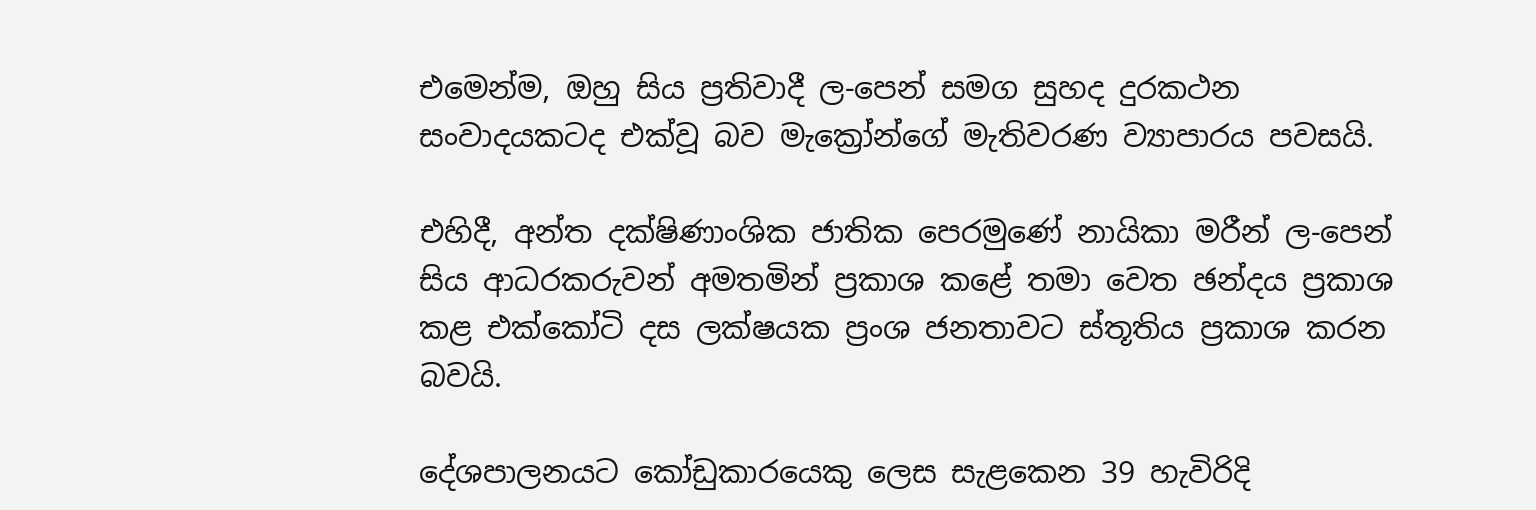එමෙන්ම, ඔහු සිය ප්‍රතිවාදී ල-පෙන් සමග සුහද දුරකථන සංවාදයකටද එක්වූ බව මැක්‍රෝන්ගේ මැතිවරණ ව්‍යාපාරය පවසයි.

එහිදී, අන්ත දක්ෂිණාංශික ජාතික පෙරමුණේ නායිකා මරීන් ල-පෙන් සිය ආධරකරුවන් අමතමින් ප්‍රකාශ කළේ තමා වෙත ඡන්දය ප්‍රකාශ කළ එක්කෝටි දස ලක්ෂයක ප්‍රංශ ජනතාවට ස්තූතිය ප්‍රකාශ කරන බවයි.

දේශපාලනයට කෝඩුකාරයෙකු ලෙස සැළකෙන 39 හැවිරිදි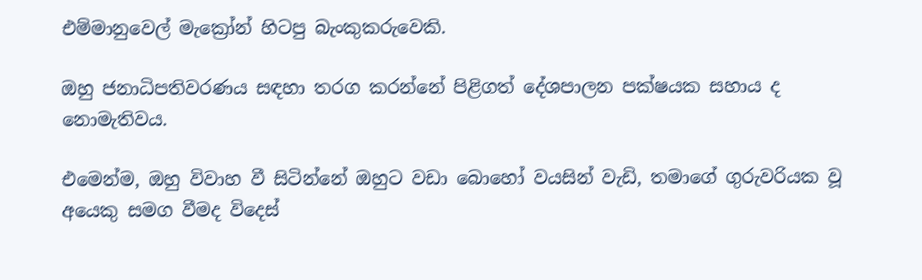එම්මානුවෙල් මැක්‍රෝන් හිටපු බැංකුකරුවෙකි.

ඔහු ජනාධිපතිවරණය සඳහා තරග කරන්නේ පිළිගත් දේශපාලන පක්ෂයක සහාය ද නොමැතිවය.

එමෙන්ම, ඔහු විවාහ වී සිටින්නේ ඔහුට වඩා බොහෝ වයසින් වැඩි, තමාගේ ගුරුවරියක වූ අයෙකු සමග වීමද විදෙස්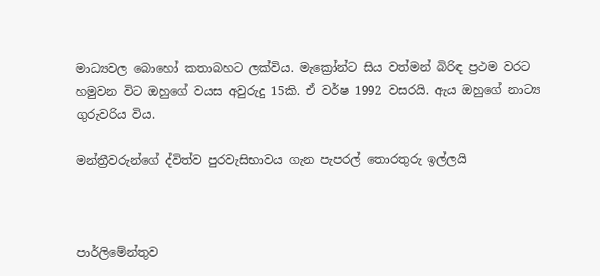මාධ්‍යවල බොහෝ කතාබහට ලක්විය. මැක්‍රෝන්ට සිය වත්මන් බිරිඳ ප්‍රථම වරට හමුවන විට ඔහුගේ වයස අවුරුදු 15කි. ඒ වර්ෂ 1992 වසරයි. ඇය ඔහුගේ නාට්‍ය ගුරුවරිය විය.

මන්ත්‍රීවරුන්ගේ ද්විත්ව පුරවැසිභාවය ගැන පැපරල් තොරතුරු ඉල්ලයි



පාර්ලිමේන්තුව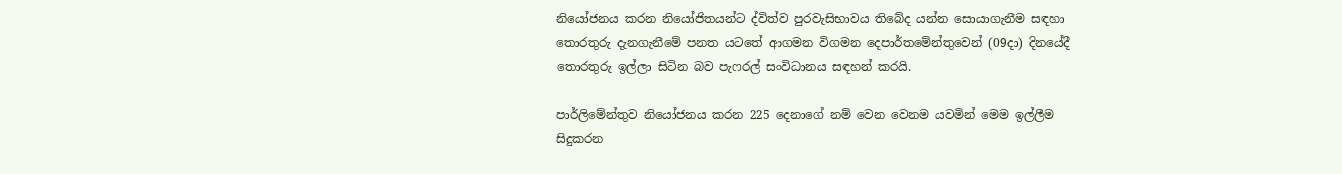නියෝජනය කරන නියෝජිතයන්ට ද්විත්ව පුරවැසිභාවය තිබේද යන්න සොයාගැනීම සඳහා තොරතුරු දැනගැනීමේ පනත යටතේ ආගමන විගමන දෙපාර්තමේන්තුවෙන් (09දා) දිනයේදී තොරතුරු ඉල්ලා සිටින බව පැෆරල් සංවිධානය සඳහන් කරයි.

පාර්ලිමේන්තුව නියෝජනය කරන 225 දෙනාගේ නම් වෙන වෙනම යවමින් මෙම ඉල්ලීම සිදුකරන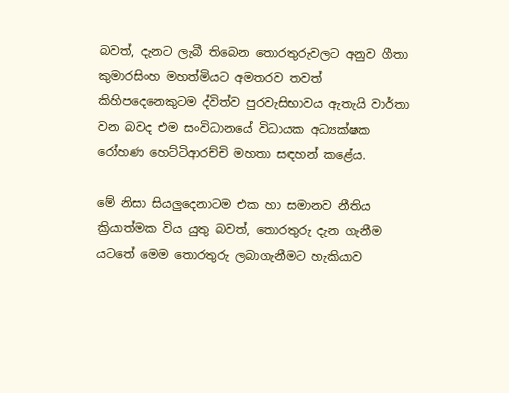බවත්, දැනට ලැබී තිබෙන තොරතුරුවලට අනුව ගීතා කුමාරසිංහ මහත්මියට අමතරව තවත් කිහිපදෙනෙකුටම ද්විත්ව පුරවැසිභාවය ඇතැයි වාර්තා වන බවද එම සංවිධානයේ විධායක අධ්‍යක්ෂක රෝහණ හෙට්ටිආරච්චි මහතා සඳහන් කළේය.

මේ නිසා සියලුදෙනාටම එක හා සමානව නීතිය ක්‍රියාත්මක විය යුතු බවත්, තොරතුරු දැන ගැනීම යටතේ මෙම තොරතුරු ලබාගැනීමට හැකියාව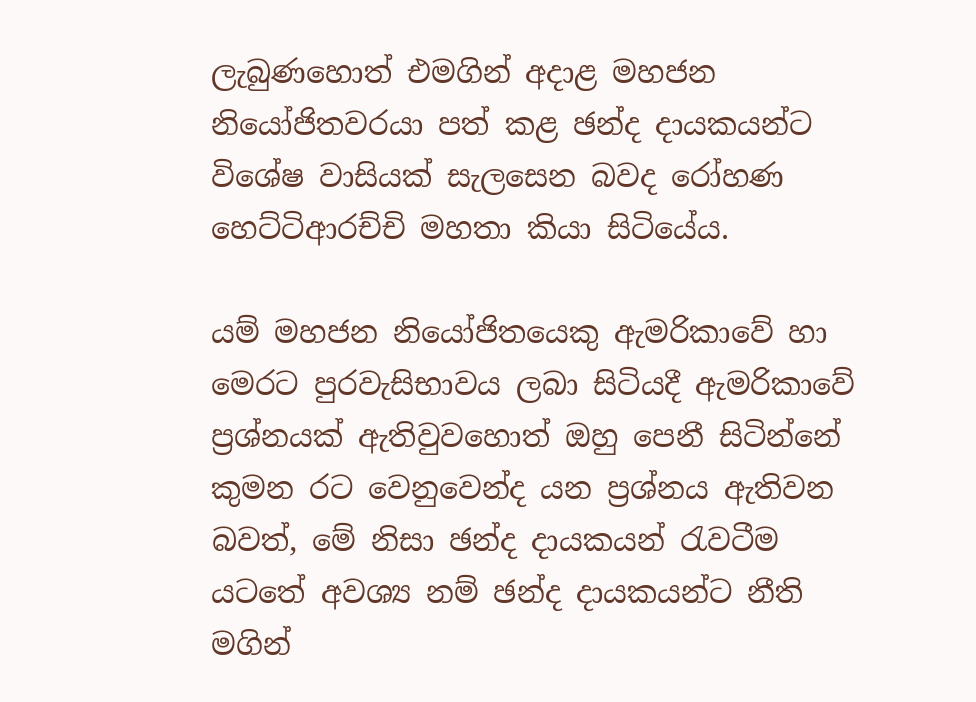ලැබුණහොත් එමගින් අදාළ මහජන නියෝජිතවරයා පත් කළ ඡන්ද දායකයන්ට විශේෂ වාසියක් සැලසෙන බවද රෝහණ හෙට්ටිආරච්චි මහතා කියා සිටියේය.

යම් මහජන නියෝජිතයෙකු ඇමරිකාවේ හා මෙරට පුරවැසිභාවය ලබා සිටියදී ඇමරිකාවේ ප්‍රශ්නයක් ඇතිවුවහොත් ඔහු පෙනී සිටින්නේ කුමන රට වෙනුවෙන්ද යන ප්‍රශ්නය ඇතිවන බවත්, මේ නිසා ඡන්ද දායකයන් රැවටීම යටතේ අවශ්‍ය නම් ඡන්ද දායකයන්ට නීති මගින්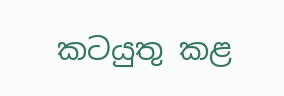කටයුතු කළ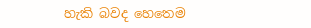හැකි බවද හෙතෙම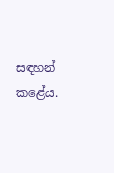සඳහන් කළේය.